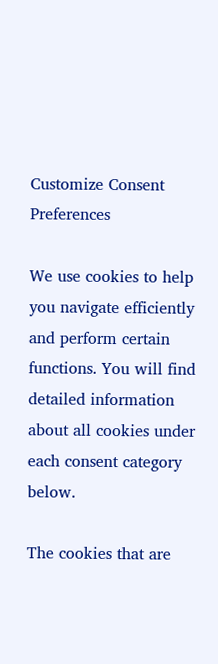Customize Consent Preferences

We use cookies to help you navigate efficiently and perform certain functions. You will find detailed information about all cookies under each consent category below.

The cookies that are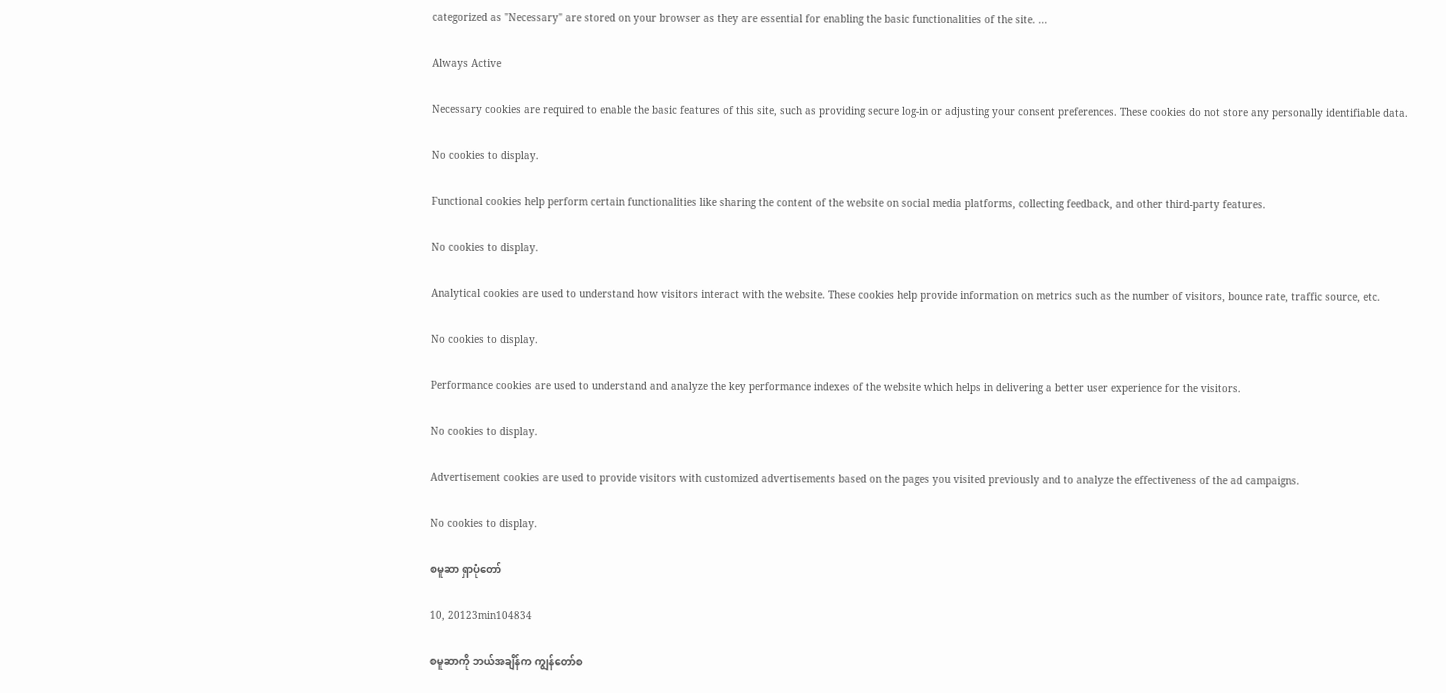categorized as "Necessary" are stored on your browser as they are essential for enabling the basic functionalities of the site. ...

Always Active

Necessary cookies are required to enable the basic features of this site, such as providing secure log-in or adjusting your consent preferences. These cookies do not store any personally identifiable data.

No cookies to display.

Functional cookies help perform certain functionalities like sharing the content of the website on social media platforms, collecting feedback, and other third-party features.

No cookies to display.

Analytical cookies are used to understand how visitors interact with the website. These cookies help provide information on metrics such as the number of visitors, bounce rate, traffic source, etc.

No cookies to display.

Performance cookies are used to understand and analyze the key performance indexes of the website which helps in delivering a better user experience for the visitors.

No cookies to display.

Advertisement cookies are used to provide visitors with customized advertisements based on the pages you visited previously and to analyze the effectiveness of the ad campaigns.

No cookies to display.

စမူဆာ ရှာပုံတော်

10, 20123min104834

စမူဆာကို ဘယ်အချိန်က ကျွန်တော်စ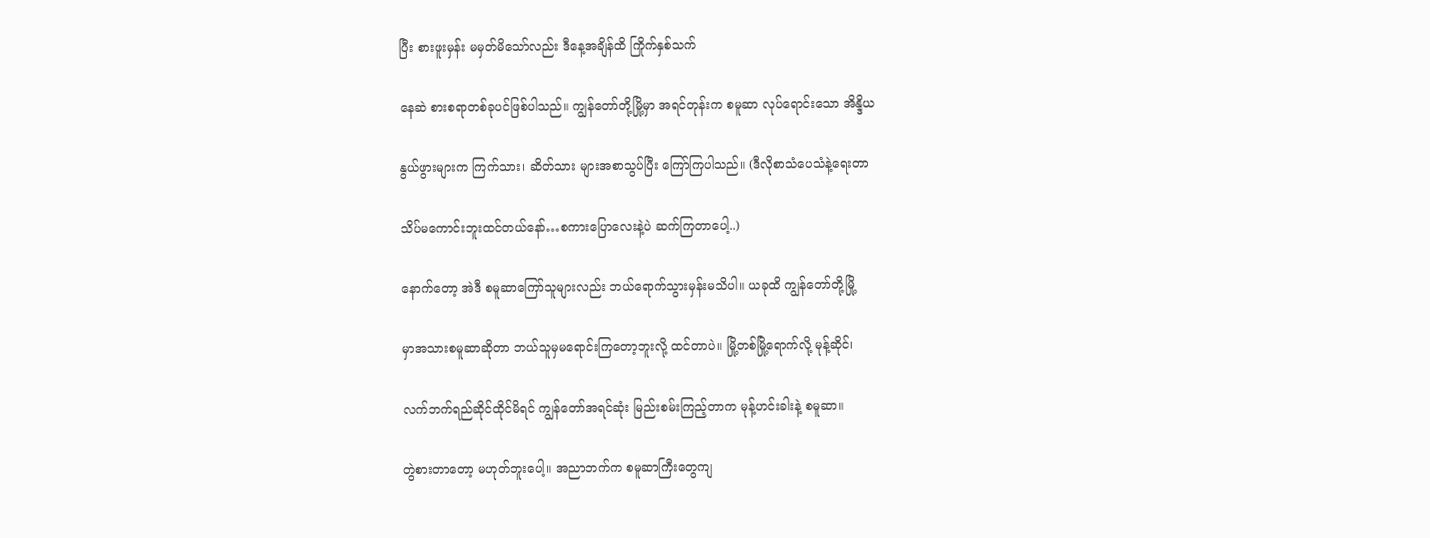ပြီး စားဖူးမှန်း မမှတ်မိသော်လည်း ဒီနေ့အချိန်ထိ ကြိုက်နှစ်သက်

နေဆဲ စားစရာတစ်ခုပင်ဖြစ်ပါသည်။ ကျွန်တော်တို့မြို့မှာ အရင်တုန်းက စမူဆာ လုပ်ရောင်းသော အိန္ဒိယ

နွယ်ဖွားများက ကြက်သား၊ ဆိတ်သား များအစာသွပ်ပြီး ကြော်ကြပါသည်။ (ဒီလိုစာသံပေသံနဲ့ရေးတာ

သိပ်မကောင်းဘူးထင်တယ်နော်…စကားပြောလေးနဲ့ပဲ ဆက်ကြတာပေါ့..)

နောက်တော့ အဲဒီ စမူဆာကြော်သူများလည်း ဘယ်ရောက်သွားမှန်းမသိပါ။ ယခုထိ ကျွန်တော်တို့မြို့

မှာအသားစမူဆာဆိုတာ ဘယ်သူမှမရောင်းကြတော့ဘူးလို့ ထင်တာပဲ။ မြို့တစ်မြို့ရောက်လို့ မုန့်ဆိုင်၊

လက်ဘက်ရည်ဆိုင်ထိုင်မိရင် ကျွန်တော်အရင်ဆုံး မြည်းစမ်းကြည့်တာက မုန့်ဟင်းခါးနဲ့ စမူဆာ။

တွဲစားတာတော့ မဟုတ်ဘူးပေါ့။ အညာဘက်က စမူဆာကြီးတွေကျ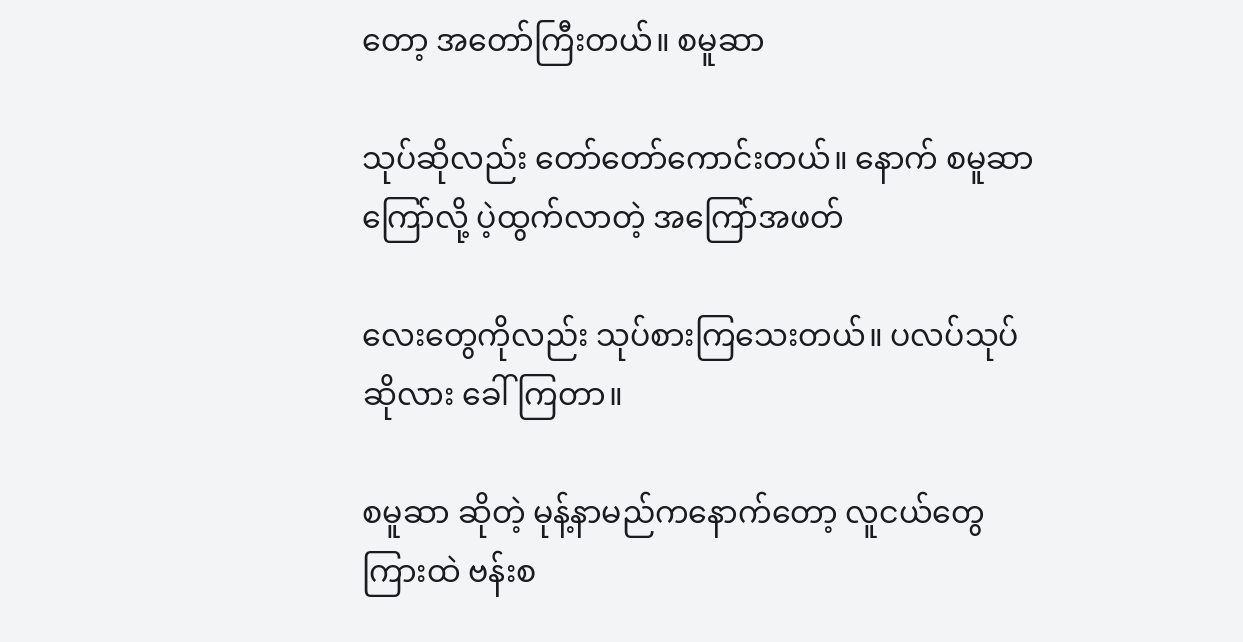တော့ အတော်ကြီးတယ်။ စမူဆာ

သုပ်ဆိုလည်း တော်တော်ကောင်းတယ်။ နောက် စမူဆာကြော်လို့ ပဲ့ထွက်လာတဲ့ အကြော်အဖတ်

လေးတွေကိုလည်း သုပ်စားကြသေးတယ်။ ပလပ်သုပ်ဆိုလား ခေါ်ကြတာ။

စမူဆာ ဆိုတဲ့ မုန့်နာမည်ကနောက်တော့ လူငယ်တွေကြားထဲ ဗန်းစ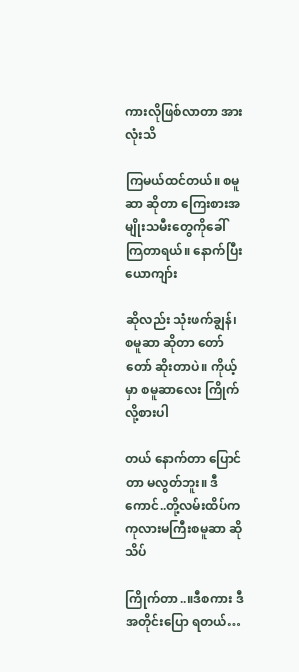ကားလိုဖြစ်လာတာ အားလုံးသိ

ကြမယ်ထင်တယ်။ စမူဆာ ဆိုတာ ကြေးစားအမျိုးသမီးတွေကိုခေါ်ကြတာရယ်။ နောက်ပြီး ယောကျာ်း

ဆိုလည်း သုံးဖက်ချွန်၊ စမူဆာ ဆိုတာ တော်တော် ဆိုးတာပဲ။ ကိုယ့်မှာ စမူဆာလေး ကြိုက်လို့စားပါ

တယ် နောက်တာ ပြောင်တာ မလွတ်ဘူး။ ဒီကောင်..တို့လမ်းထိပ်က ကုလားမကြီးစမူဆာ ဆို သိပ်

ကြိုက်တာ..။ဒီစကား ဒီအတိုင်းပြော ရတယ်…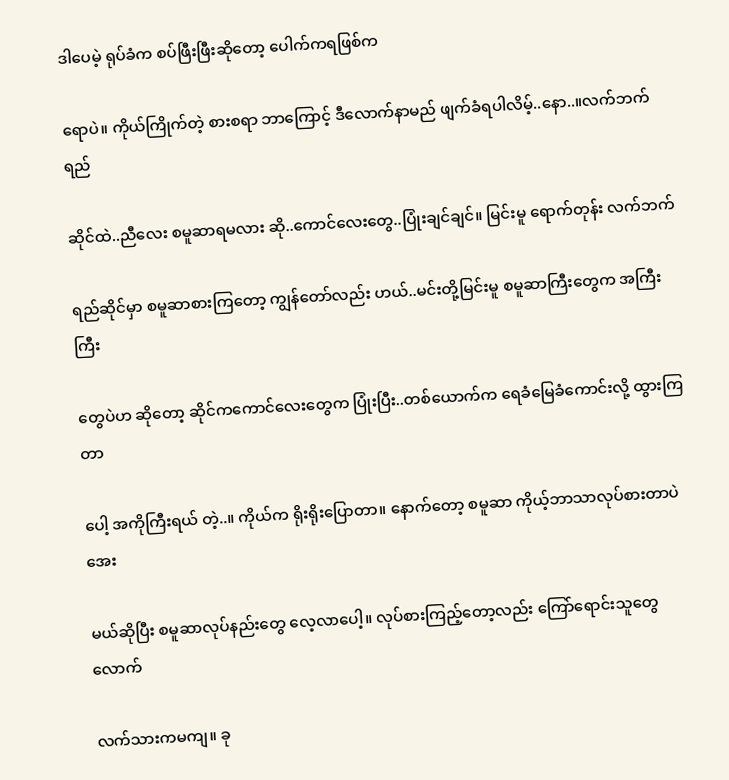ဒါပေမဲ့ ရုပ်ခံက စပ်ဖြီးဖြီးဆိုတော့ ပေါက်ကရဖြစ်က

ရောပဲ။ ကိုယ်ကြိုက်တဲ့ စားစရာ ဘာကြောင့် ဒီလောက်နာမည် ဖျက်ခံရပါလိမ့်..နော..။လက်ဘက်ရည်

ဆိုင်ထဲ..ညီလေး စမူဆာရမလား ဆို..ကောင်လေးတွေ..ပြုံးချင်ချင်။ မြင်းမူ ရောက်တုန်း လက်ဘက်

ရည်ဆိုင်မှာ စမူဆာစားကြတော့ ကျွန်တော်လည်း ဟယ်..မင်းတို့မြင်းမူ စမူဆာကြီးတွေက အကြီးကြီး

တွေပဲဟ ဆိုတော့ ဆိုင်ကကောင်လေးတွေက ပြုံးပြီး..တစ်ယောက်က ရေခံမြေခံကောင်းလို့ ထွားကြတာ

ပေါ့ အကိုကြီးရယ် တဲ့..။ ကိုယ်က ရိုးရိုးပြောတာ။ နောက်တော့ စမူဆာ ကိုယ့်ဘာသာလုပ်စားတာပဲအေး

မယ်ဆိုပြီး စမူဆာလုပ်နည်းတွေ လေ့လာပေါ့။ လုပ်စားကြည့်တော့လည်း ကြော်ရောင်းသူတွေလောက်

လက်သားကမကျ။ ခု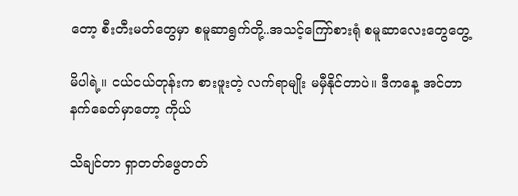တော့ စီးတီးမတ်တွေမှာ စမူဆာရွက်တို့..အသင့်ကြော်စားရုံ စမူဆာလေးတွေတွေ့

မိပါရဲ့။ ငယ်ငယ်တုန်းက စားဖူးတဲ့ လက်ရာမျိုး မမှီနိုင်တာပဲ။ ဒီကနေ့ အင်တာနက်ခေတ်မှာတော့ ကိုယ်

သိချင်တာ ရှာတတ်ဖွေတတ်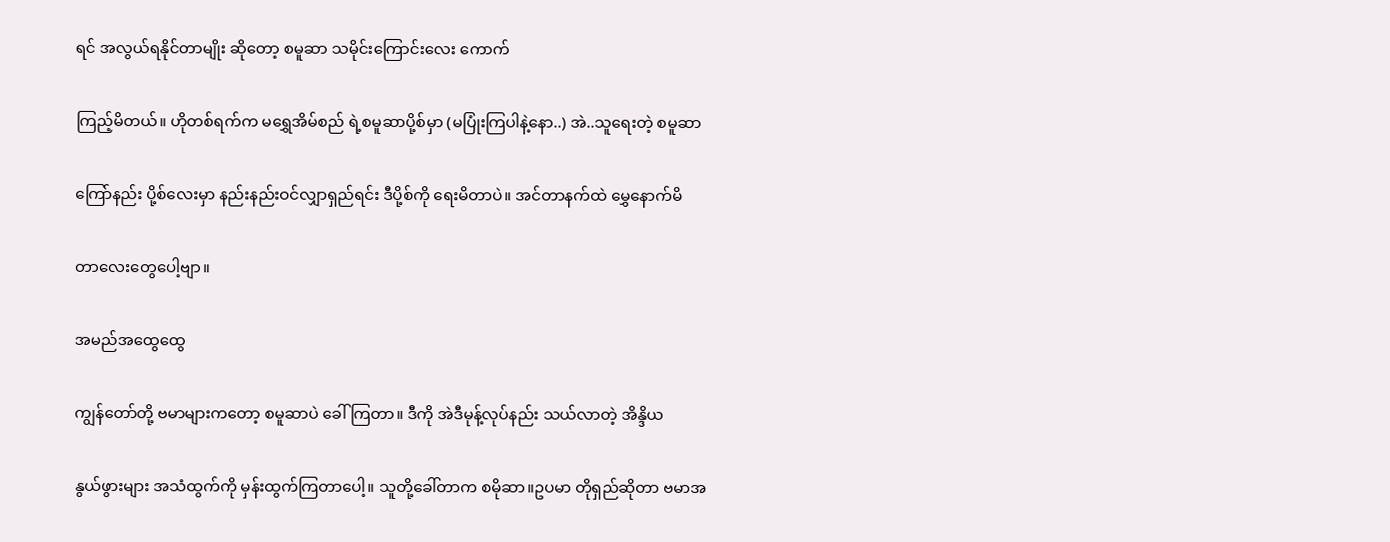ရင် အလွယ်ရနိုင်တာမျိုး ဆိုတော့ စမူဆာ သမိုင်းကြောင်းလေး ကောက်

ကြည့်မိတယ်။ ဟိုတစ်ရက်က မရွှေအိမ်စည် ရဲ့စမူဆာပို့စ်မှာ (မပြုံးကြပါနဲ့နော..) အဲ..သူရေးတဲ့ စမူဆာ

ကြော်နည်း ပို့စ်လေးမှာ နည်းနည်းဝင်လျှာရှည်ရင်း ဒီပို့စ်ကို ရေးမိတာပဲ။ အင်တာနက်ထဲ မွှေနောက်မိ

တာလေးတွေပေါ့ဗျာ။

အမည်အထွေထွေ

ကျွန်တော်တို့ ဗမာများကတော့ စမူဆာပဲ ခေါ်ကြတာ။ ဒီကို အဲဒီမုန့်လုပ်နည်း သယ်လာတဲ့ အိန္ဒိယ

နွယ်ဖွားများ အသံထွက်ကို မှန်းထွက်ကြတာပေါ့။ သူတို့ခေါ်တာက စမိုဆာ။ဥပမာ တိုရှည်ဆိုတာ ဗမာအ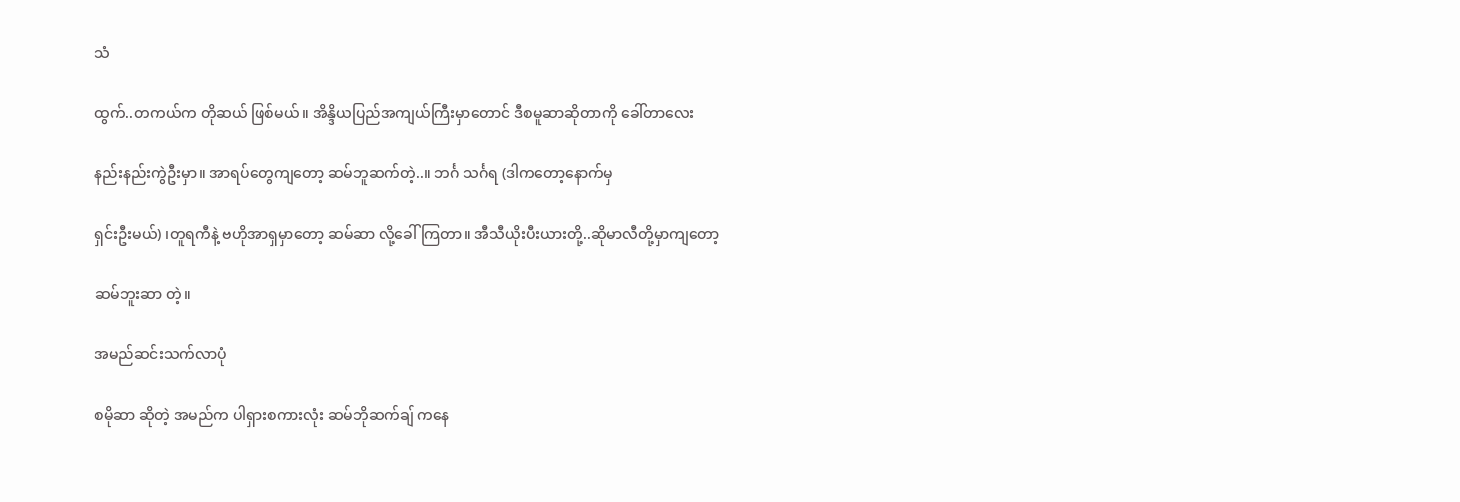သံ

ထွက်..တကယ်က တိုဆယ် ဖြစ်မယ်။ အိန္ဒိယပြည်အကျယ်ကြီးမှာတောင် ဒီစမူဆာဆိုတာကို ခေါ်တာလေး

နည်းနည်းကွဲဦးမှာ။ အာရပ်တွေကျတော့ ဆမ်ဘူဆက်တဲ့..။ ဘင်္ဂ သင်္ဂရ (ဒါကတော့နောက်မှ

ရှင်းဦးမယ်) ၊တူရကီနဲ့ ဗဟိုအာရှမှာတော့ ဆမ်ဆာ လို့ခေါ်ကြတာ။ အီသီယိုးပီးယားတို့..ဆိုမာလီတို့မှာကျတော့

ဆမ်ဘူးဆာ တဲ့။

အမည်ဆင်းသက်လာပုံ

စမိုဆာ ဆိုတဲ့ အမည်က ပါရှားစကားလုံး ဆမ်ဘိုဆက်ချ် ကနေ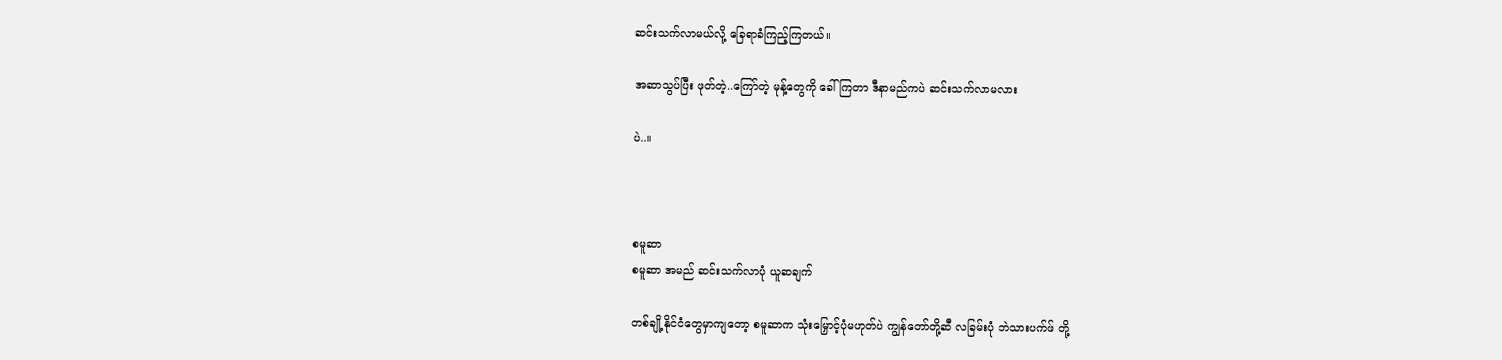ဆင်းသက်လာမယ်လို့ ခြေရာခံကြည့်ကြတယ်။

အဆာသွပ်ပြီး ဖုတ်တဲ့..ကြော်တဲ့ မုန့်တွေကို ခေါ်ကြတာ ဒီနာမည်ကပဲ ဆင်းသက်လာမလား

ပဲ..။



စမူဆာ
စမူဆာ အမည် ဆင်းသက်လာပုံ ယူဆချက်

တစ်ချို့နိုင်ငံတွေမှာကျတော့ စမူဆာက သုံးမြှောင့်ပုံမဟုတ်ပဲ ကျွန်တော်တို့ဆီ လခြမ်းပုံ ဘဲသားပက်ဖ် တို့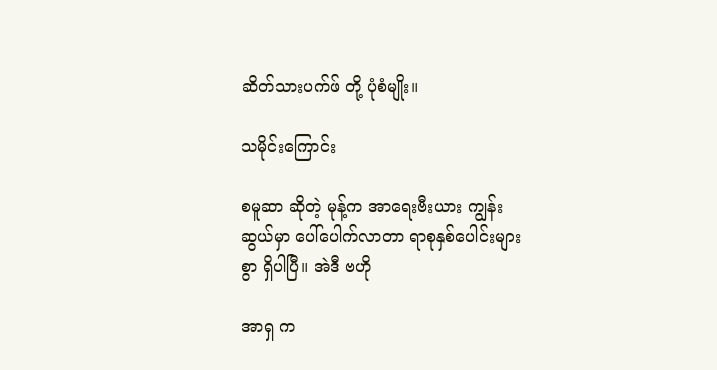ဆိတ်သားပက်ဖ် တို့ ပုံစံမျိုး။

သမိုင်းကြောင်း

စမူဆာ ဆိုတဲ့ မုန့်က အာရေးဗီးယား ကျွန်းဆွယ်မှာ ပေါ်ပေါက်လာတာ ရာစုနှစ်ပေါင်းများစွာ ရှိပါပြီ။ အဲဒီ ဗဟို

အာရှ က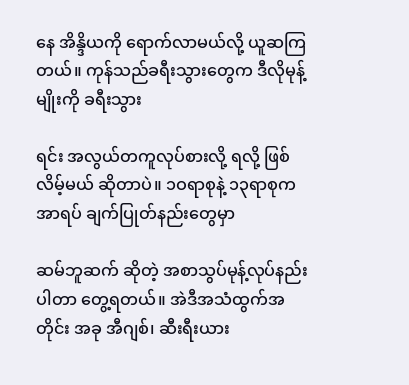နေ အိန္ဒိယကို ရောက်လာမယ်လို့ ယူဆကြတယ်။ ကုန်သည်ခရီးသွားတွေက ဒီလိုမုန့်မျိုးကို ခရီးသွား

ရင်း အလွယ်တကူလုပ်စားလို့ ရလို့ ဖြစ်လိမ့်မယ် ဆိုတာပဲ။ ၁ဝရာစုနဲ့ ၁၃ရာစုက အာရပ် ချက်ပြုတ်နည်းတွေမှာ

ဆမ်ဘူဆက် ဆိုတဲ့ အစာသွပ်မုန့်လုပ်နည်းပါတာ တွေ့ရတယ်။ အဲဒီအသံထွက်အတိုင်း အခု အီဂျစ်၊ ဆီးရီးယား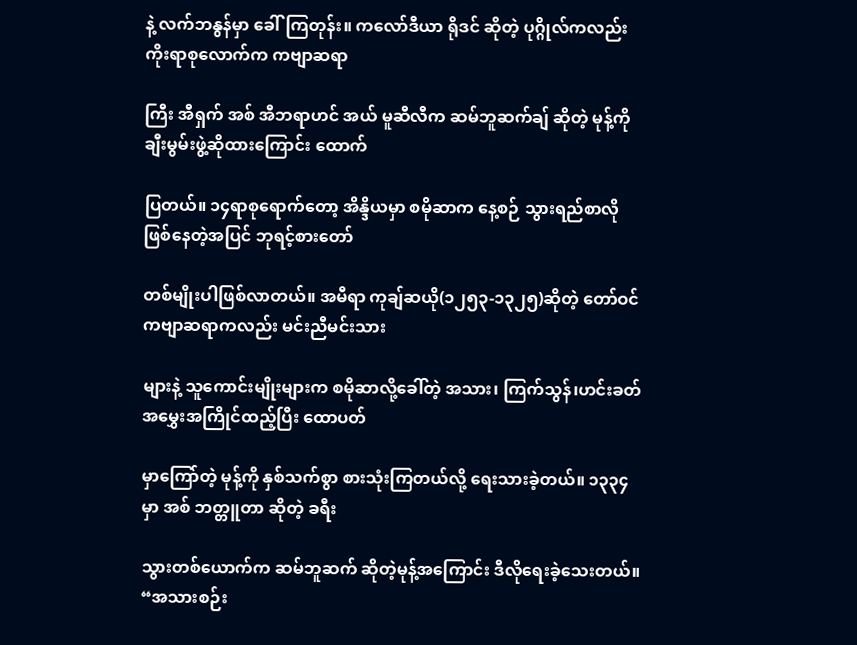နဲ့ လက်ဘနွန်မှာ ခေါ်ကြတုန်း။ ကလော်ဒီယာ ရိုဒင် ဆိုတဲ့ ပုဂ္ဂိုလ်ကလည်း  ကိုးရာစုလောက်က ကဗျာဆရာ

ကြီး အီရှက် အစ် အီဘရာဟင် အယ် မူဆီလီက ဆမ်ဘူဆက်ချ် ဆိုတဲ့ မုန့်ကို ချီးမွမ်းဖွဲ့ဆိုထားကြောင်း ထောက်

ပြတယ်။ ၁၄ရာစုရောက်တော့ အိန္ဒိယမှာ စမိုဆာက နေ့စဉ် သွားရည်စာလို ဖြစ်နေတဲ့အပြင် ဘုရင့်စားတော်

တစ်မျိုးပါဖြစ်လာတယ်။ အမီရာ ကုချ်ဆယို(၁၂၅၃-၁၃၂၅)ဆိုတဲ့ တော်ဝင်ကဗျာဆရာကလည်း မင်းညီမင်းသား

များနဲ့ သူကောင်းမျိုးများက စမိုဆာလို့ခေါ်တဲ့ အသား၊ ကြက်သွန်၊ဟင်းခတ်အမွှေးအကြိုင်ထည့်ပြီး ထောပတ်

မှာကြော်တဲ့ မုန့်ကို နှစ်သက်စွာ စားသုံးကြတယ်လို့ ရေးသားခဲ့တယ်။ ၁၃၃၄ မှာ အစ် ဘတ္တူတာ ဆိုတဲ့ ခရီး

သွားတစ်ယောက်က ဆမ်ဘူဆက် ဆိုတဲ့မုန့်အကြောင်း ဒီလိုရေးခဲ့သေးတယ်။ “အသားစဉ်း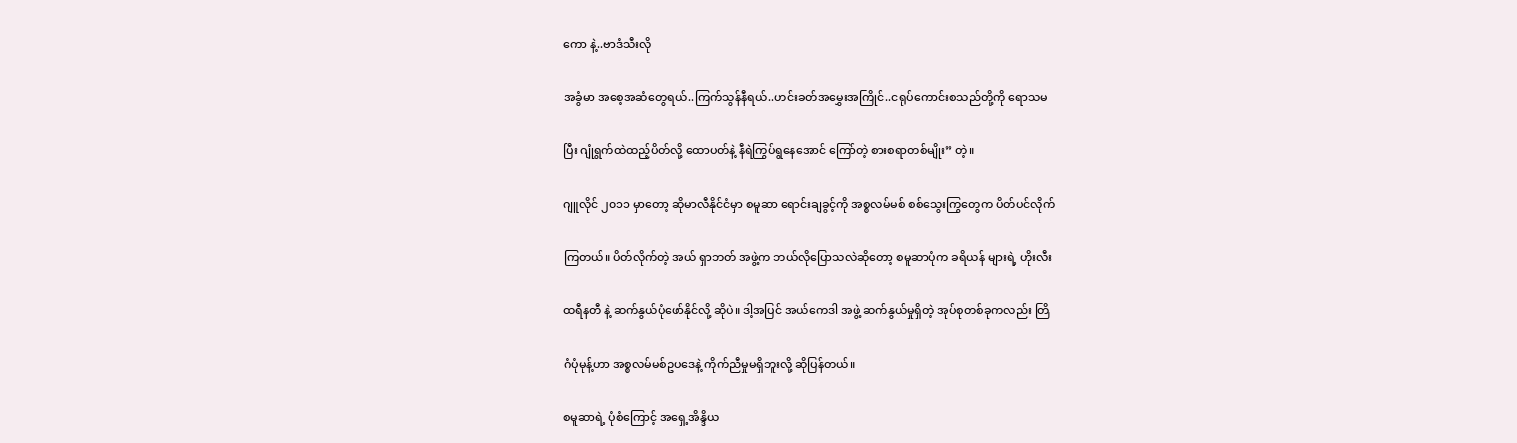ကော နဲ့..ဗာဒံသီးလို

အခွံမာ အစေ့အဆံတွေရယ်..ကြက်သွန်နီရယ်..ဟင်းခတ်အမွှေးအကြိုင်..ငရုပ်ကောင်းစသည်တို့ကို ရောသမ

ပြီး ဂျုံရွက်ထဲထည့်ပိတ်လို့ ထောပတ်နဲ့ နီရဲကြွပ်ရွနေအောင် ကြော်တဲ့ စားစရာတစ်မျိုး” တဲ့။

ဂျူလိုင် ၂၀၁၁ မှာတော့ ဆိုမာလီနိုင်ငံမှာ စမူဆာ ရောင်းချခွင့်ကို အစ္စလမ်မစ် စစ်သွေးကြွတွေက ပိတ်ပင်လိုက်

ကြတယ်။ ပိတ်လိုက်တဲ့ အယ် ရှာဘတ် အဖွဲ့က ဘယ်လိုပြောသလဲဆိုတော့ စမူဆာပုံက ခရိယန် များရဲ့ ဟိုးလီး

ထရီနတီ နဲ့ ဆက်နွယ်ပုံဖော်နိုင်လို့ ဆိုပဲ။ ဒါ့အပြင် အယ်ကေဒါ အဖွဲ့ ဆက်နွယ်မှုရှိတဲ့ အုပ်စုတစ်ခုကလည်း တြိ

ဂံပုံမုန့်ဟာ အစ္စလမ်မစ်ဥပဒေနဲ့ ကိုက်ညီမှုမရှိဘူးလို့ ဆိုပြန်တယ်။

စမူဆာရဲ့ ပုံစံကြောင့် အရှေ့အိန္ဒိယ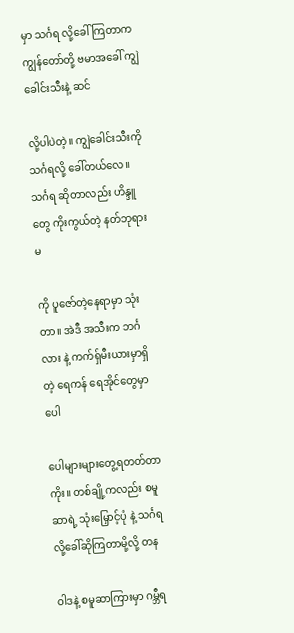မှာ သင်္ဂရ လို့ခေါ်ကြတာက ကျွန်တော်တို့ ဗမာအခေါ် ကျွဲခေါင်းသီးနဲ့ ဆင်

လို့ပါပဲတဲ့။ ကျွဲခေါင်းသီးကို သင်္ဂရလို့ ခေါ်တယ်လေ။ သင်္ဂရ ဆိုတာလည်း ဟိန္ဒူတွေ ကိုးကွယ်တဲ့ နတ်ဘုရားမ

ကို ပူဇော်တဲ့နေရာမှာ သုံးတာ။ အဲဒီ အသီးက ဘင်္ဂလား နဲ့ ကက်ရှ်မီးယားမှာရှိတဲ့ ရေကန် ရေအိုင်တွေမှာ ပေါ

ပေါများများတွေ့ရတတ်တာကိုး။ တစ်ချို့ကလည်း စမူဆာရဲ့ သုံးမြှောင့်ပုံ နဲ့ သင်္ဂရ လို့ခေါ်ဆိုကြတာမို့လို့ တန

ဝါဒနဲ့ စမူဆာကြားမှာ ဂမ္ဘီရ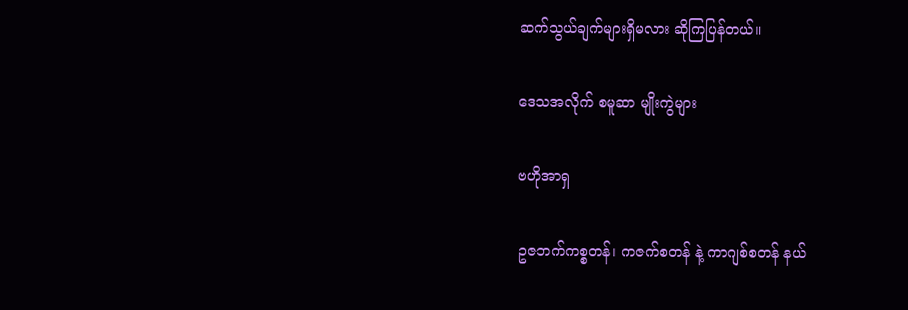ဆက်သွယ်ချက်များရှိမလား ဆိုကြပြန်တယ်။

ဒေသအလိုက် စမူဆာ မျိုးကွဲများ

ဗဟိုအာရှ

ဥဇဘက်ကစ္စတန်၊ ကဇက်စတန် နဲ့ ကာဂျစ်စတန် နယ်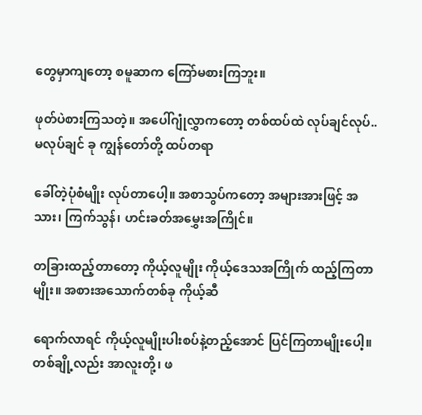တွေမှာကျတော့ စမူဆာက ကြော်မစားကြဘူး။

ဖုတ်ပဲစားကြသတဲ့။ အပေါ်ဂျုံလွှာကတော့ တစ်ထပ်ထဲ လုပ်ချင်လုပ်..မလုပ်ချင် ခု ကျွန်တော်တို့ ထပ်တရာ

ခေါ်တဲ့ပုံစံမျိုး လုပ်တာပေါ့။ အစာသွပ်ကတော့ အများအားဖြင့် အသား၊ ကြက်သွန်၊ ဟင်းခတ်အမွှေးအကြိုင်။

တခြားထည့်တာတော့ ကိုယ့်လူမျိုး ကိုယ့်ဒေသအကြိုက် ထည့်ကြတာမျိုး။ အစားအသောက်တစ်ခု ကိုယ့်ဆီ

ရောက်လာရင် ကိုယ့်လူမျိုးပါးစပ်နဲ့တည့်အောင် ပြင်ကြတာမျိုးပေါ့။ တစ်ချို့လည်း အာလူးတို့၊ ဖ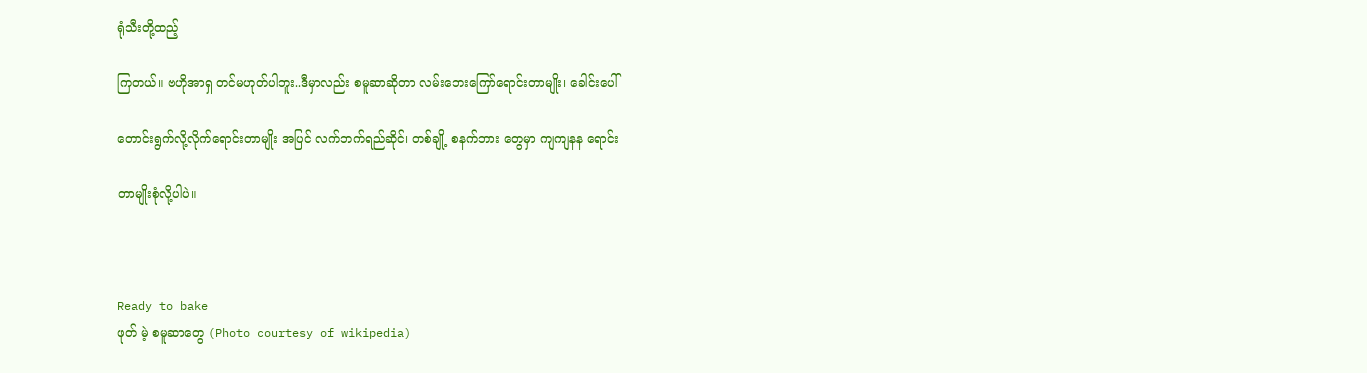ရုံသီးတို့ထည့်

ကြတယ်။ ဗဟိုအာရှ တင်မဟုတ်ပါဘူး..ဒီမှာလည်း စမူဆာဆိုတာ လမ်းဘေးကြော်ရောင်းတာမျိုး၊ ခေါင်းပေါ်

တောင်းရွက်လို့လိုက်ရောင်းတာမျိုး အပြင် လက်ဘက်ရည်ဆိုင်၊ တစ်ချို့ စနက်ဘား တွေမှာ ကျကျနန ရောင်း

တာမျိုးစုံလို့ပါပဲ။



Ready to bake
ဖုတ် မဲ့ စမူဆာတွေ (Photo courtesy of wikipedia)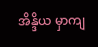အိန္ဒိယ မှာကျ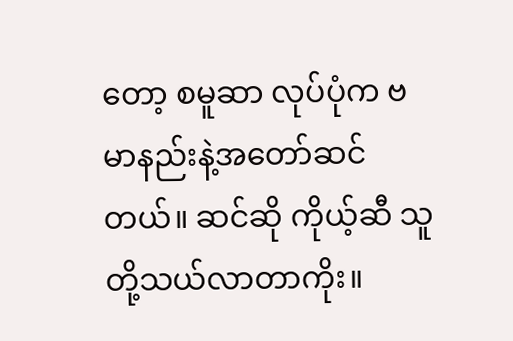တော့ စမူဆာ လုပ်ပုံက ဗမာနည်းနဲ့အတော်ဆင်တယ်။ ဆင်ဆို ကိုယ့်ဆီ သူတို့သယ်လာတာကိုး။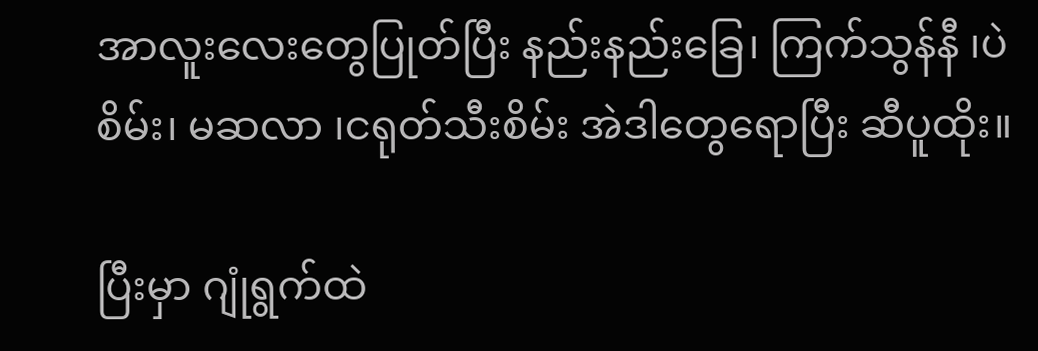အာလူးလေးတွေပြုတ်ပြီး နည်းနည်းခြေ၊ ကြက်သွန်နီ ၊ပဲစိမ်း၊ မဆလာ ၊ငရုတ်သီးစိမ်း အဲဒါတွေရောပြီး ဆီပူထိုး။

ပြီးမှာ ဂျုံရွက်ထဲ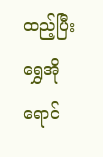ထည့်ပြီး ရွှေအိုရောင်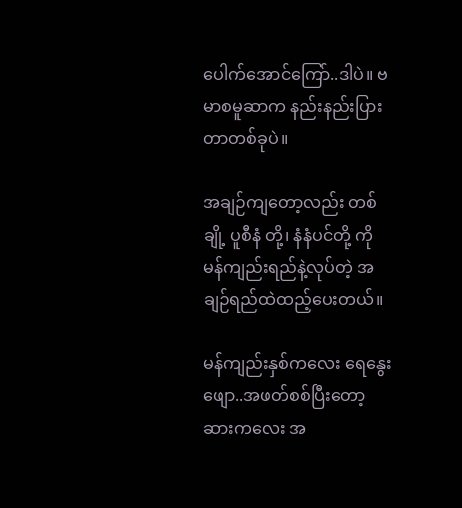ပေါက်အောင်ကြော်..ဒါပဲ။ ဗမာစမူဆာက နည်းနည်းပြားတာတစ်ခုပဲ။

အချဉ်ကျတော့လည်း တစ်ချို့ ပူစီနံ တို့၊ နံနံပင်တို့ ကို မန်ကျည်းရည်နဲ့လုပ်တဲ့ အချဉ်ရည်ထဲထည့်ပေးတယ်။

မန်ကျည်းနှစ်ကလေး ရေနွေးဖျော..အဖတ်စစ်ပြီးတော့ ဆားကလေး အ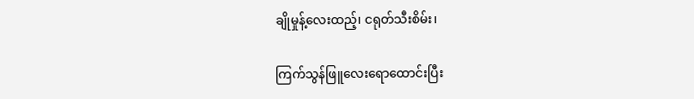ချိုမှုန့်လေးထည့်၊ ငရုတ်သီးစိမ်း၊

ကြက်သွန်ဖြူလေးရောထောင်းပြီး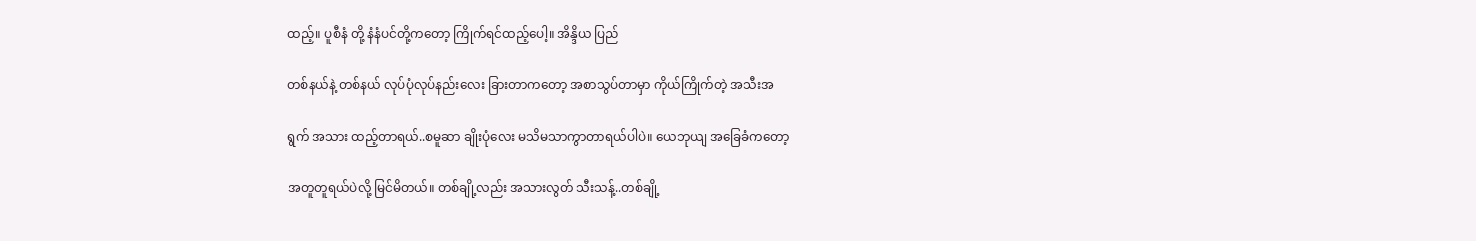ထည့်။ ပူစီနံ တို့ နံနံပင်တို့ကတော့ ကြိုက်ရင်ထည့်ပေါ့။ အိန္ဒိယ ပြည်

တစ်နယ်နဲ့ တစ်နယ် လုပ်ပုံလုပ်နည်းလေး ခြားတာကတော့ အစာသွပ်တာမှာ ကိုယ်ကြိုက်တဲ့ အသီးအ

ရွက် အသား ထည့်တာရယ်..စမူဆာ ချိုးပုံလေး မသိမသာကွာတာရယ်ပါပဲ။ ယေဘုယျ အခြေခံကတော့

အတူတူရယ်ပဲလို့ မြင်မိတယ်။ တစ်ချို့လည်း အသားလွတ် သီးသန့်..တစ်ချို့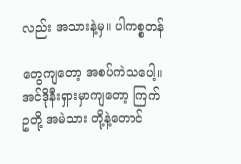လည်း အသားနဲ့မှ။ ပါကစ္စတန်

တွေကျတော့ အစပ်ကဲသပေါ့။ အင်ဒိုနီးရှားမှာကျတော့ ကြက်ဥတို့ အမဲသား တို့နဲ့တောင်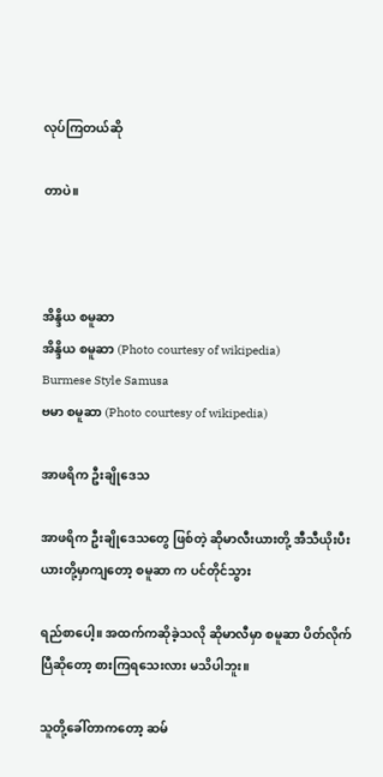လုပ်ကြတယ်ဆို

တာပဲ။



အိန္ဒိယ စမူဆာ
အိန္ဒိယ စမူဆာ (Photo courtesy of wikipedia)
Burmese Style Samusa
ဗမာ စမူဆာ (Photo courtesy of wikipedia)

အာဖရိက ဦးချိုဒေသ

အာဖရိက ဦးချိုဒေသတွေ ဖြစ်တဲ့ ဆိုမာလီးယားတို့ အီသီယိုးပီးယားတို့မှာကျတော့ စမူဆာ က ပင်တိုင်သွား

ရည်စာပေါ့။ အထက်ကဆိုခဲ့သလို ဆိုမာလီမှာ စမူဆာ ပိတ်လိုက်ပြီဆိုတော့ စားကြရသေးလား မသိပါဘူး။

သူတို့ခေါ်တာကတော့ ဆမ်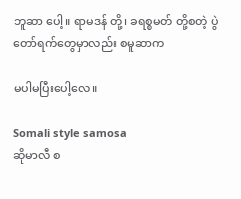ဘူဆာ ပေါ့။ ရာမဒန် တို့၊ ခရစ္စမတ် တို့စတဲ့ ပွဲတော်ရက်တွေမှာလည်း စမူဆာက

မပါမပြီးပေါ့လေ။

Somali style samosa
ဆိုမာလီ စ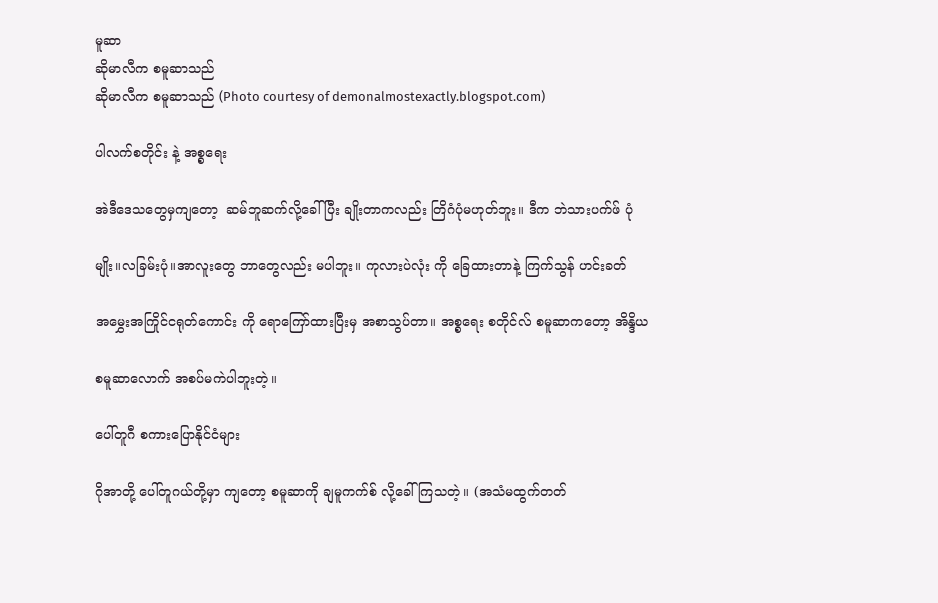မူဆာ
ဆိုမာလီက စမူဆာသည်
ဆိုမာလီက စမူဆာသည် (Photo courtesy of demonalmostexactly.blogspot.com)

ပါလက်စတိုင်း နဲ့ အစ္စရေး

အဲဒီဒေသတွေမှကျတော့  ဆမ်ဘူဆက်လို့ခေါ်ပြီး ချိုးတာကလည်း တြိဂံပုံမဟုတ်ဘူး။ ဒီက ဘဲသားပက်ဖ် ပုံ

မျိုး။လခြမ်းပုံ။အာလူးတွေ ဘာတွေလည်း မပါဘူး။ ကုလားပဲလုံး ကို ခြေထားတာနဲ့ ကြက်သွန် ဟင်းခတ်

အမွှေးအကြိုင်ငရုတ်ကောင်း ကို ရောကြော်ထားပြီးမှ အစာသွပ်တာ။ အစ္စရေး စတိုင်လ် စမူဆာကတော့ အိန္ဒိယ

စမူဆာလောက် အစပ်မကဲပါဘူးတဲ့။

ပေါ်တူဂီ စကားပြောနိုင်ငံများ

ဂိုအာတို့ ပေါ်တူဂယ်တို့မှာ ကျတော့ စမူဆာကို ချမူကက်စ် လို့ခေါ်ကြသတဲ့။ (အသံမထွက်တတ်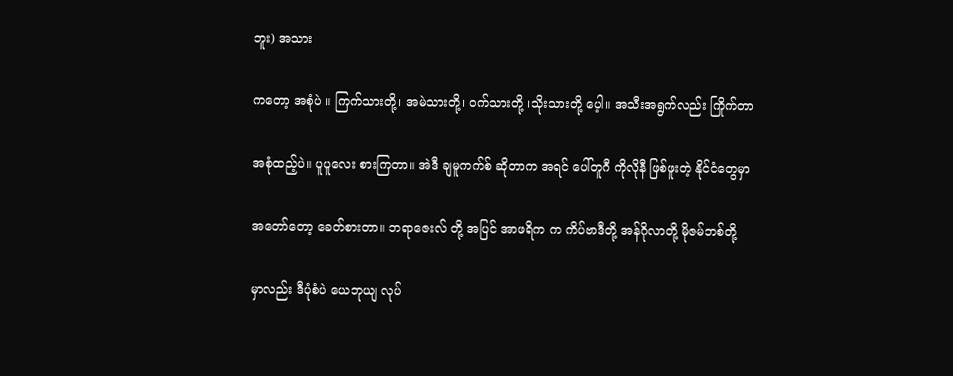ဘူး) အသား

ကတော့ အစုံပဲ ။ ကြက်သားတို့၊ အမဲသားတို့၊ ဝက်သားတို့ ၊သိုးသားတို့ ပေ့ါ။ အသီးအရွက်လည်း ကြိုက်တာ

အစုံထည့်ပဲ။ ပူပူလေး စားကြတာ။ အဲဒီ ချမူကက်စ် ဆိုတာက အရင် ပေါ်တူဂီ ကိုလိုနီ ဖြစ်ဖူးတဲ့ နိုင်ငံတွေမှာ

အတော်တော့ ခေတ်စားတာ။ ဘရာဇေးလ် တို့ အပြင် အာဖရိက က ကိပ်ဗာဒီတို့ အန်ဂိုလာတို့ မိုဇမ်ဘစ်တို့

မှာလည်း ဒီပုံစံပဲ ယေဘုယျ လုပ်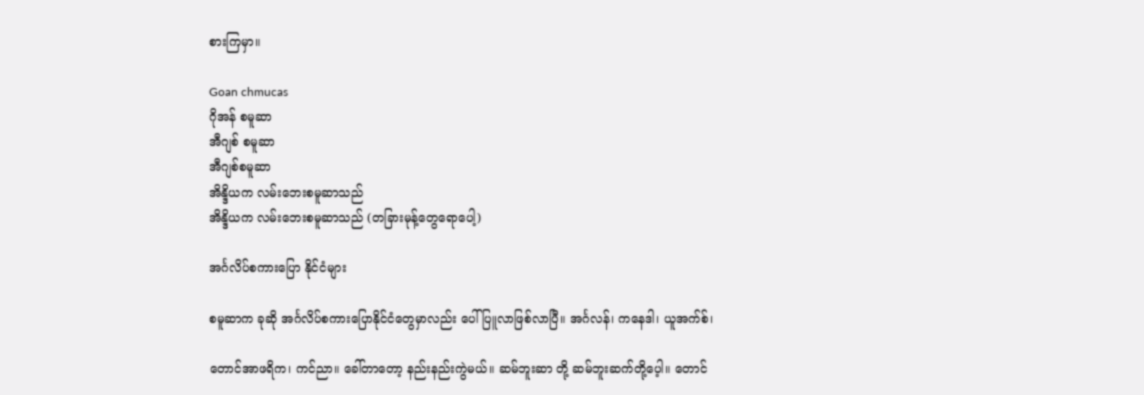စားကြမှာ။

Goan chmucas
ဂိုအန် စမူဆာ
အီဂျစ် စမူဆာ
အီဂျစ်စမူဆာ
အိန္ဒိယက လမ်းဘေးစမူဆာသည်
အိန္ဒိယက လမ်းဘေးစမူဆာသည် (တခြားမုန့်တွေရောပေါ့)

အင်္ဂလိပ်စကားပြော နိုင်ငံများ

စမူဆာက ခုဆို အင်္ဂလိပ်စကားပြောနိုင်ငံတွေမှာလည်း ပေါ်ပြူလာဖြစ်လာပြီ။ အင်္ဂလန်၊ ကနေဒါ၊ ယူအက်စ်၊

တောင်အာဖရိက၊ ကင်ညာ။ ခေါ်တာတော့ နည်းနည်းကွဲမယ်။ ဆမ်ဘူးဆာ တို့ ဆမ်ဘူးဆက်တို့ပေ့ါ။ တောင်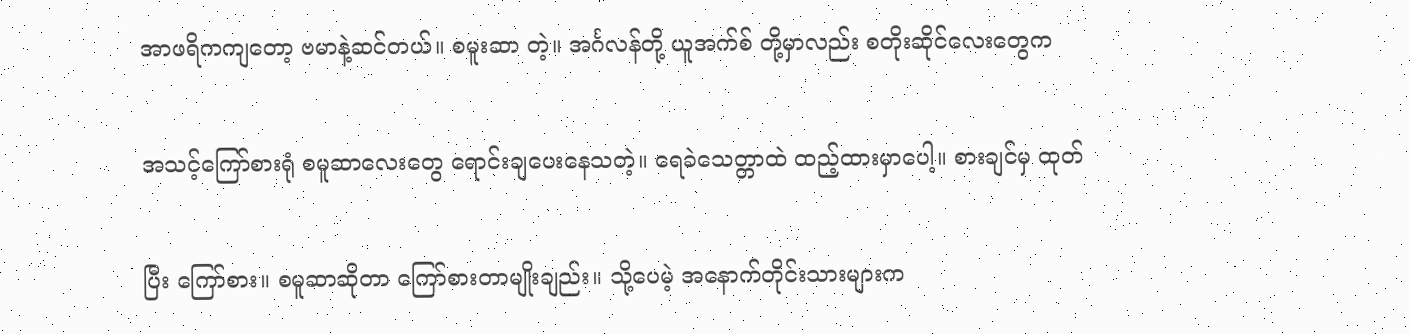အာဖရိကကျတော့ ဗမာနဲ့ဆင်တယ်။ စမူးဆာ တဲ့။ အင်္ဂလန်တို့ ယူအက်စ် တို့မှာလည်း စတိုးဆိုင်လေးတွေက

အသင့်ကြော်စားရုံ စမူဆာလေးတွေ ရောင်းချပေးနေသတဲ့။ ရေခဲသေတ္တာထဲ ထည့်ထားမှာပေါ့။ စားချင်မှ ထုတ်

ပြီး ကြော်စား။ စမူဆာဆိုတာ ကြော်စားတာမျိုးချည်း။ သို့ပေမဲ့ အနောက်တိုင်းသားများက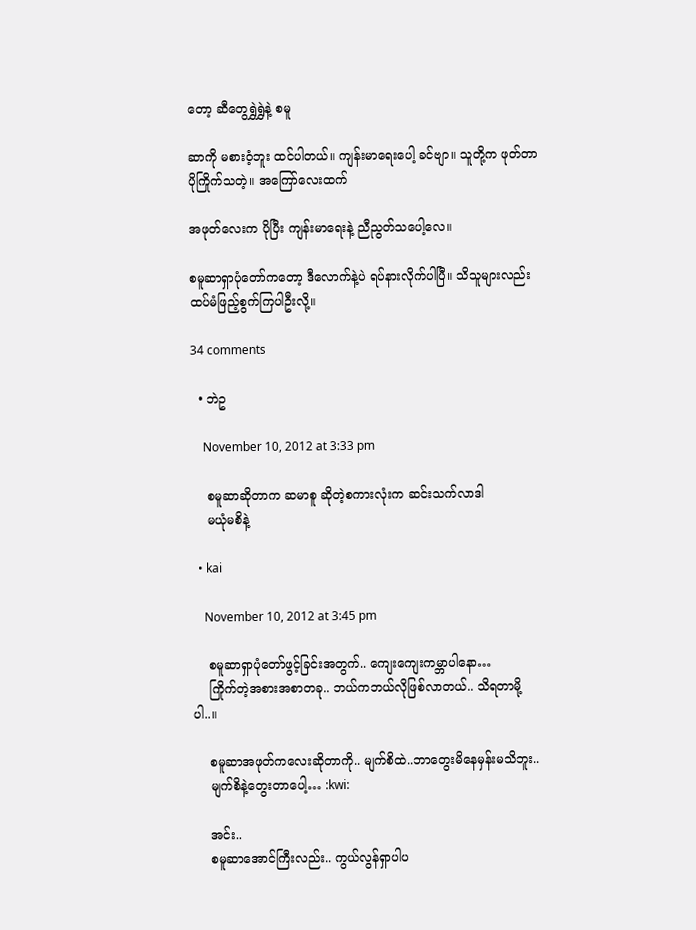တော့ ဆီတွေရွှဲရွှဲနဲ့ စမူ

ဆာကို မစားဝံ့ဘူး ထင်ပါတယ်။ ကျန်းမာရေးပေါ့ ခင်ဗျာ။ သူတို့က ဖုတ်တာ ပိုကြိုက်သတဲ့။ အကြော်လေးထက်

အဖုတ်လေးက ပိုပြီး ကျန်းမာရေးနဲ့ ညီညွတ်သပေါ့လေ။

စမူဆာရှာပုံတော်ကတော့ ဒီလောက်နဲ့ပဲ ရပ်နားလိုက်ပါပြီ။ သိသူများလည်း ထပ်မံဖြည့်စွက်ကြပါဦးလို့။

34 comments

  • ဘဲဥ

    November 10, 2012 at 3:33 pm

    စမူဆာဆိုတာက ဆမာစူ ဆိုတဲ့စကားလုံးက ဆင်းသက်လာဒါ
    မယုံမစိနဲ့

  • kai

    November 10, 2012 at 3:45 pm

    စမူဆာရှာပုံတော်ဖွင့်ခြင်းအတွက်.. ကျေးကျေးကမ္ဘာပါနော…
    ကြိုက်တဲ့အစားအစာတခု.. ဘယ်ကဘယ်လိုဖြစ်လာတယ်.. သိရတာမို့ပါ..။

    စမူဆာအဖုတ်ကလေးဆိုတာကို.. မျက်စိထဲ..ဘာတွေးမိနေမှန်းမသိဘူး..
    မျက်စိနဲ့တွေးတာပေါ့… :kwi:

    အင်း..
    စမူဆာအောင်ကြီးလည်း.. ကွယ်လွန်ရှာပါပ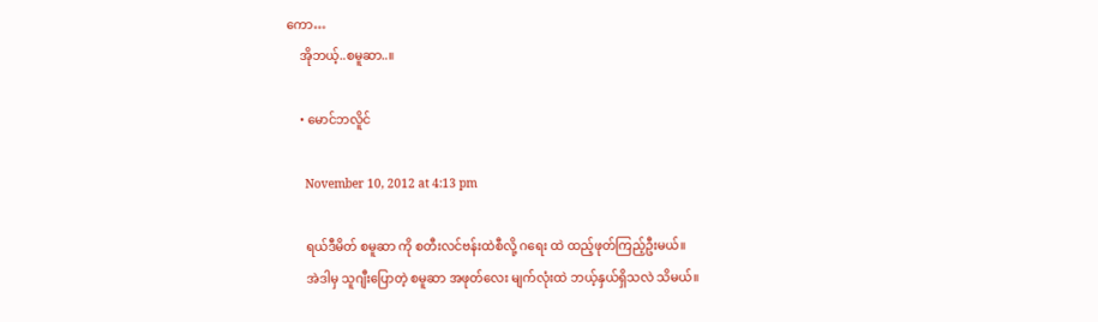ကော…
    အိုဘယ့်..စမူဆာ..။

    • မောင်ဘလိူင်

      November 10, 2012 at 4:13 pm

      ရယ်ဒီမိတ် စမူဆာ ကို စတီးလင်ဗန်းထဲစီလို့ ဂရေး ထဲ ထည့်ဖုတ်ကြည့်ဦးမယ်။
      အဲဒါမှ သူဂျီးပြောတဲ့ စမူဆာ အဖုတ်လေး မျက်လုံးထဲ ဘယ့်နှယ်ရှိသလဲ သိမယ်။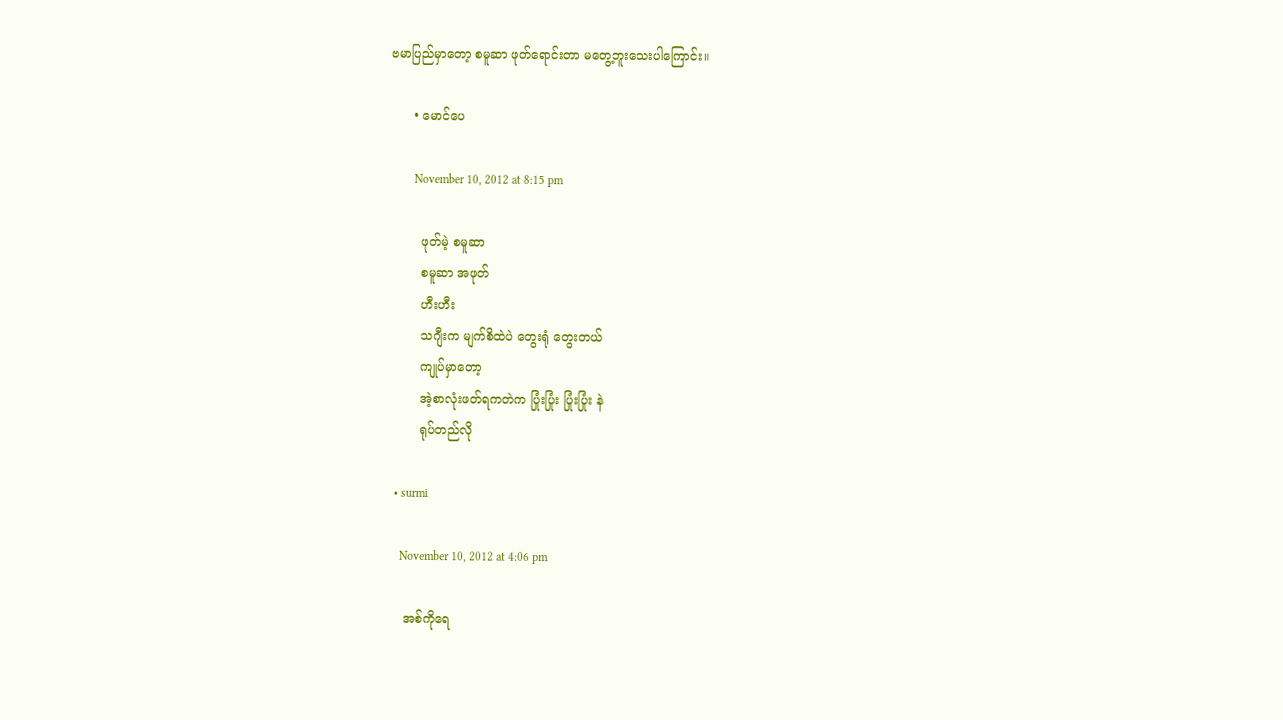ဗမာပြည်မှာတော့ စမူဆာ ဖုတ်ရောင်းတာ မတွေ့ဘူးသေးပါကြောင်း။

      • မောင်ပေ

        November 10, 2012 at 8:15 pm

        ဖုတ်မဲ့ စမူဆာ
        စမူဆာ အဖုတ်
        ဟီးဟီး
        သဂျီးက မျက်စိထဲပဲ တွေးရုံ တွေးတယ်
        ကျုပ်မှာတော့
        အဲ့စာလုံးဖတ်ရကတဲက ပြုံးပြုံး ပြုံးပြုံး နဲ
        ရုပ်တည်လို

  • surmi

    November 10, 2012 at 4:06 pm

    အစ်ကိုရေ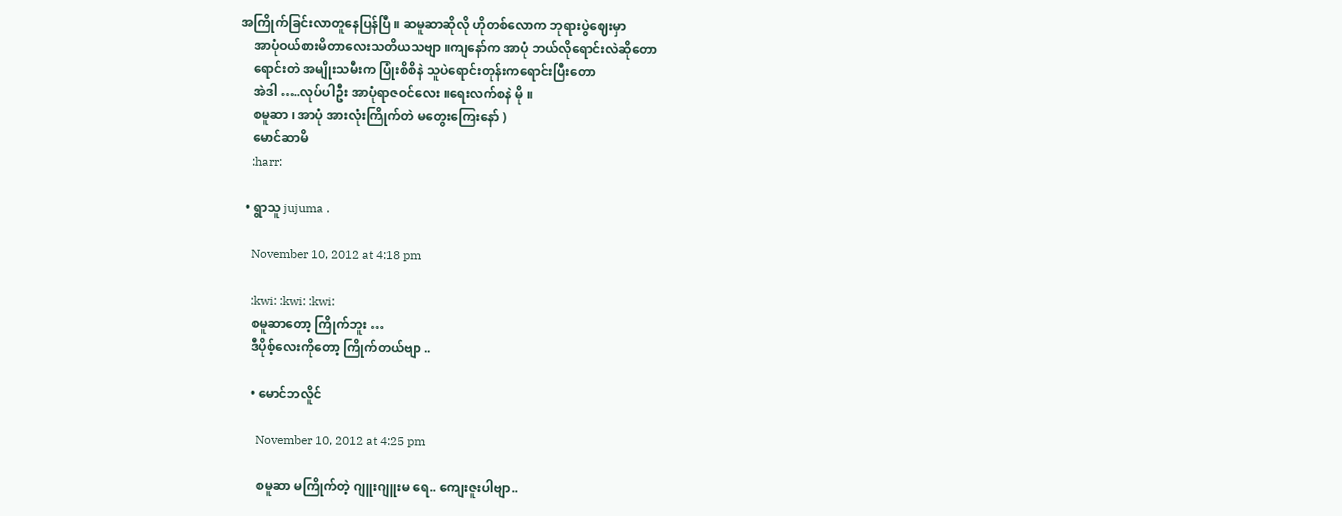အကြိုက်ခြင်းလာတူနေပြန်ပြီ ။ ဆမူဆာဆိုလို ဟိုတစ်လောက ဘုရားပွဲဈေးမှာ
    အာပုံဝယ်စားမိတာလေးသတိယသဗျာ ။ကျနော်က အာပုံ ဘယ်လိုရောင်းလဲဆိုတော
    ရောင်းတဲ အမျိုးသမီးက ပြုံးစိစိနဲ သူပဲရောင်းတုန်းကရောင်းပြီးတော
    အဲဒါ …..လုပ်ပါဦး အာပုံရာဇဝင်လေး ။ရေးလက်စနဲ မို ။
    စမူဆာ ၊ အာပုံ အားလုံးကြိုက်တဲ မတွေးကြေးနော် )
    မောင်ဆာမိ
    :harr:

  • ရွာသူ jujuma .

    November 10, 2012 at 4:18 pm

    :kwi: :kwi: :kwi:
    စမူဆာတော့ ကြိုက်ဘူး …
    ဒီပိုစ့်လေးကိုတော့ ကြိုက်တယ်ဗျာ ..

    • မောင်ဘလိူင်

      November 10, 2012 at 4:25 pm

      စမူဆာ မကြိုက်တဲ့ ဂျူးဂျူးမ ရေ.. ကျေးဇူးပါဗျာ..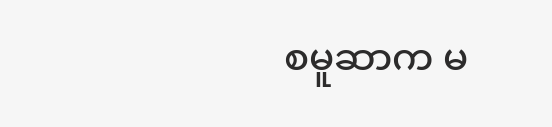စမူဆာက မ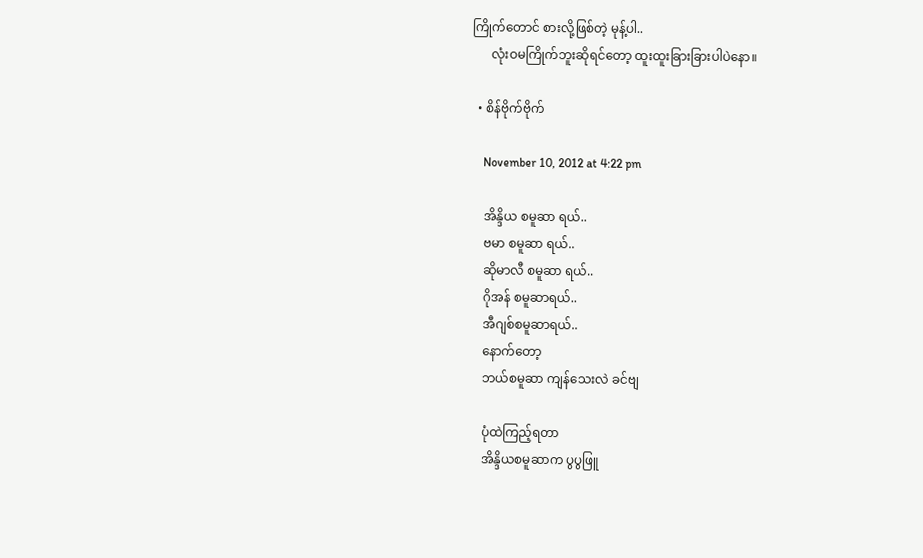ကြိုက်တောင် စားလို့ဖြစ်တဲ့ မုန့်ပါ..
      လုံးဝမကြိုက်ဘူးဆိုရင်တော့ ထူးထူးခြားခြားပါပဲနော။

  • စိန်ဗိုက်ဗိုက်

    November 10, 2012 at 4:22 pm

    အိန္ဒိယ စမူဆာ ရယ်..
    ဗမာ စမူဆာ ရယ်..
    ဆိုမာလီ စမူဆာ ရယ်..
    ဂိုအန် စမူဆာရယ်..
    အီဂျစ်စမူဆာရယ်..
    နောက်တော့
    ဘယ်စမူဆာ ကျန်သေးလဲ ခင်ဗျ

    ပုံထဲကြည့်ရတာ
    အိန္ဒိယစမူဆာက ပွပွဖြူ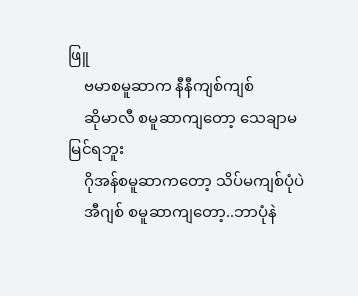ဖြူ
    ဗမာစမူဆာက နီနီကျစ်ကျစ်
    ဆိုမာလီ စမူဆာကျတော့ သေချာမမြင်ရဘူး
    ဂိုအန်စမူဆာကတော့ သိပ်မကျစ်ပုံပဲ
    အီဂျစ် စမူဆာကျတော့..ဘာပုံနဲ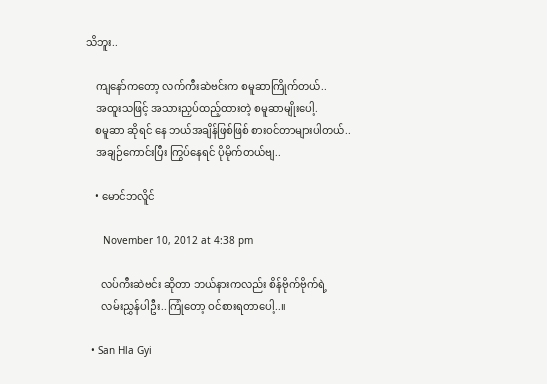သိဘူး..

    ကျနော်ကတော့ လက်ကီးဆဲဗင်းက စမူဆာကြိုက်တယ်..
    အထူးသဖြင့် အသားညှပ်ထည့်ထားတဲ့ စမူဆာမျိုးပေါ့.
    စမူဆာ ဆိုရင် နေ ဘယ်အချိန်ဖြစ်ဖြစ် စားဝင်တာများပါတယ်..
    အချဉ်ကောင်းပြီး ကြွပ်နေရင် ပိုမိုက်တယ်ဗျ..

    • မောင်ဘလိူင်

      November 10, 2012 at 4:38 pm

      လပ်ကီးဆဲဗင်း ဆိုတာ ဘယ်နားကလည်း စိန်ဗိုက်ဗိုက်ရဲ့
      လမ်းညွှန်ပါဦး..ကြုံတော့ ဝင်စားရတာပေါ့..။

  • San Hla Gyi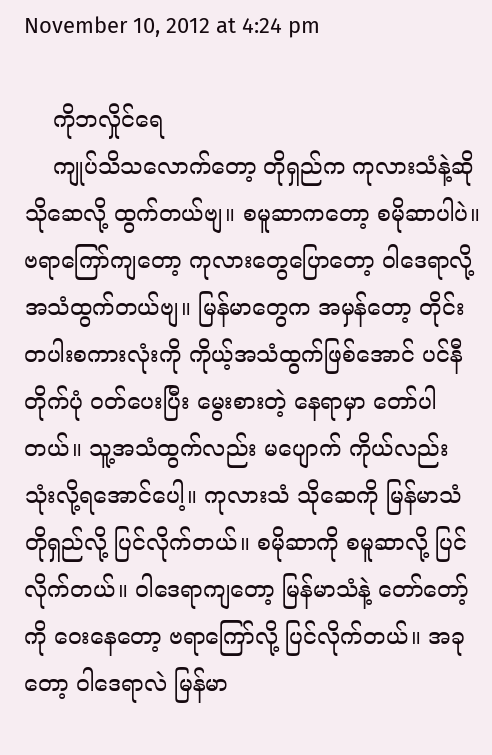November 10, 2012 at 4:24 pm

    ကိုဘလှိုင်ရေ
    ကျုပ်သိသလောက်တော့ တိုရှည်က ကုလားသံနဲ့ဆို သိုဆေလို့ ထွက်တယ်ဗျ။ စမူဆာကတော့ စမိုဆာပါပဲ။ ဗရာကြော်ကျတော့ ကုလားတွေပြောတော့ ဝါဒေရာလို့ အသံထွက်တယ်ဗျ။ မြန်မာတွေက အမှန်တော့ တိုင်းတပါးစကားလုံးကို ကိုယ့်အသံထွက်ဖြစ်အောင် ပင်နီတိုက်ပုံ ဝတ်ပေးပြီး မွေးစားတဲ့ နေရာမှာ တော်ပါတယ်။ သူ့အသံထွက်လည်း မပျောက် ကိုယ်လည်း သုံးလို့ရအောင်ပေါ့။ ကုလားသံ သိုဆေကို မြန်မာသံ တိုရှည်လို့ ပြင်လိုက်တယ်။ စမိုဆာကို စမူဆာလို့ ပြင်လိုက်တယ်။ ဝါဒေရာကျတော့ မြန်မာသံနဲ့ တော်တော့်ကို ဝေးနေတော့ ဗရာကြော်လို့ ပြင်လိုက်တယ်။ အခုတော့ ဝါဒေရာလဲ မြန်မာ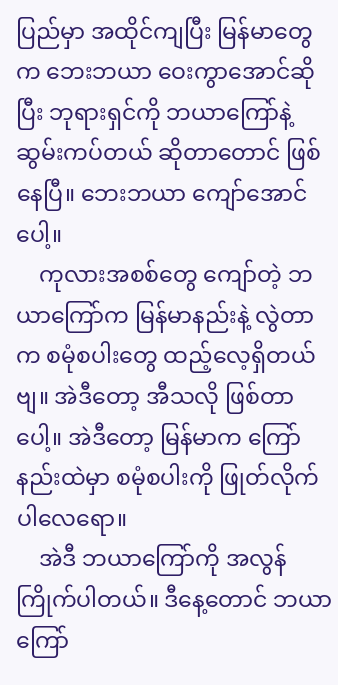ပြည်မှာ အထိုင်ကျပြီး မြန်မာတွေက ဘေးဘယာ ဝေးကွာအောင်ဆိုပြီး ဘုရားရှင်ကို ဘယာကြော်နဲ့ ဆွမ်းကပ်တယ် ဆိုတာတောင် ဖြစ်နေပြီ။ ဘေးဘယာ ကျော်အောင်ပေါ့။
    ကုလားအစစ်တွေ ကျော်တဲ့ ဘယာကြော်က မြန်မာနည်းနဲ့ လွဲတာက စမုံစပါးတွေ ထည့်လေ့ရှိတယ်ဗျ။ အဲဒီတော့ အီသလို ဖြစ်တာပေါ့။ အဲဒီတော့ မြန်မာက ကြော်နည်းထဲမှာ စမုံစပါးကို ဖြုတ်လိုက်ပါလေရော။
    အဲဒီ ဘယာကြော်ကို အလွန်ကြိုက်ပါတယ်။ ဒီနေ့တောင် ဘယာကြော်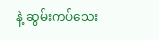နဲ့ ဆွမ်းကပ်သေး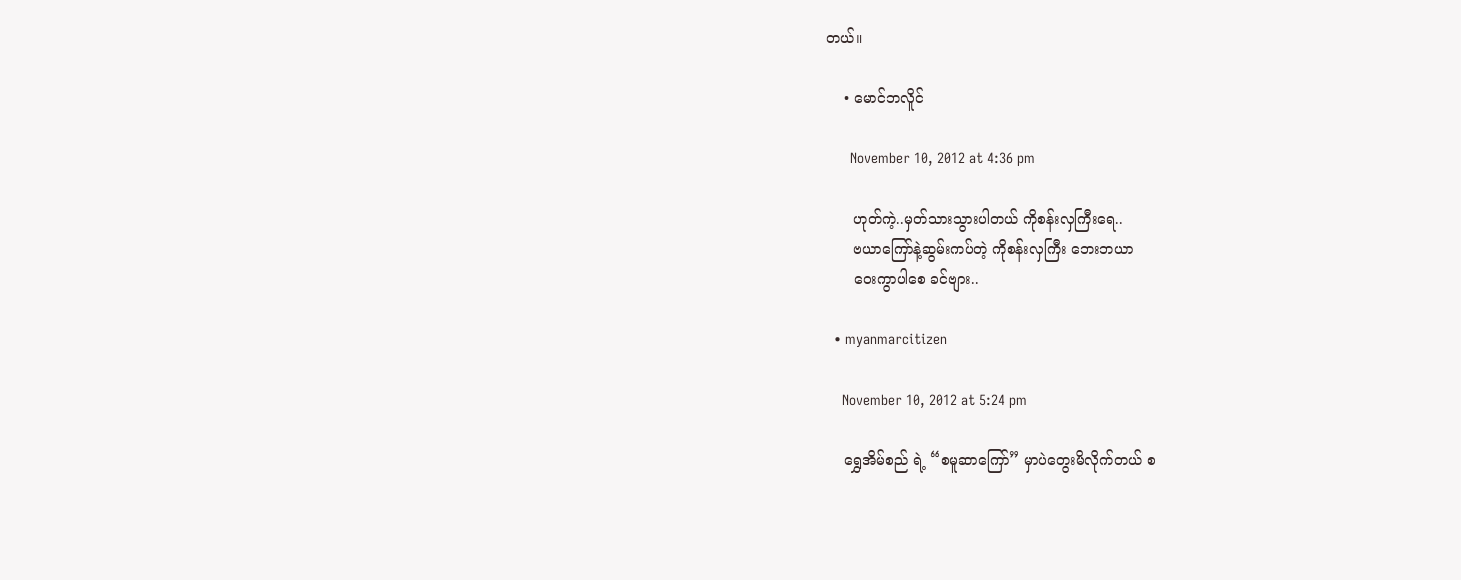တယ်။

    • မောင်ဘလိူင်

      November 10, 2012 at 4:36 pm

      ဟုတ်ကဲ့..မှတ်သားသွားပါတယ် ကိုစန်းလှကြီးရေ..
      ဗယာကြော်နဲ့ဆွမ်းကပ်တဲ့ ကိုစန်းလှကြီး ဘေးဘယာ
      ဝေးကွာပါစေ ခင်ဗျား..

  • myanmarcitizen

    November 10, 2012 at 5:24 pm

    ရွှေအိမ်စည် ရဲ့ “စမူဆာကြော်” မှာပဲတွေးမိလိုက်တယ် စ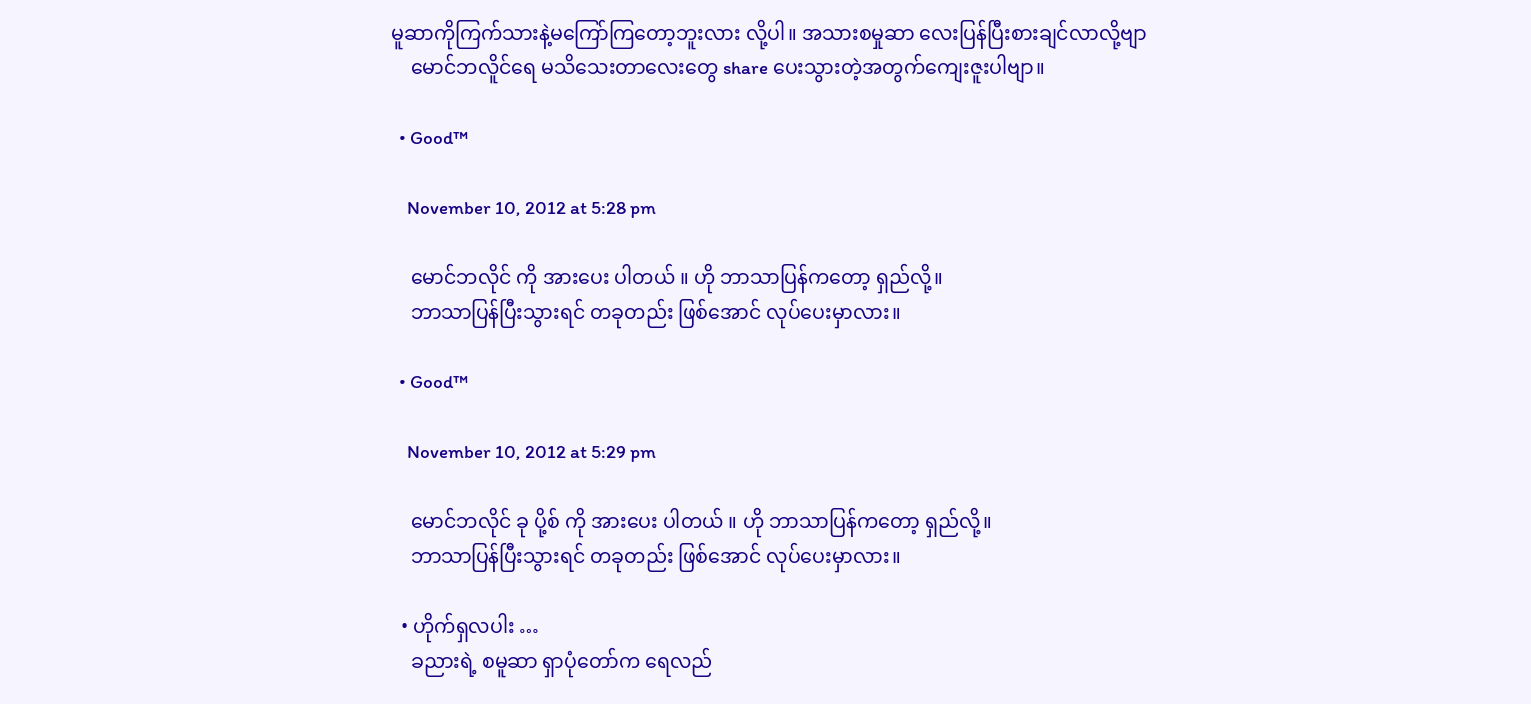မူဆာကိုကြက်သားနဲ့မကြော်ကြတော့ဘူးလား လို့ပါ။ အသားစမှုဆာ လေးပြန်ပြီးစားချင်လာလို့ဗျာ
    မောင်ဘလိူင်ရေ မသိသေးတာလေးတွေ share ပေးသွားတဲ့အတွက်ကျေးဇူးပါဗျာ။

  • Good™

    November 10, 2012 at 5:28 pm

    မောင်ဘလိုင် ကို အားပေး ပါတယ် ။ ဟို ဘာသာပြန်ကတော့ ရှည်လို့။
    ဘာသာပြန်ပြီးသွားရင် တခုတည်း ဖြစ်အောင် လုပ်ပေးမှာလား။

  • Good™

    November 10, 2012 at 5:29 pm

    မောင်ဘလိုင် ခု ပို့စ် ကို အားပေး ပါတယ် ။ ဟို ဘာသာပြန်ကတော့ ရှည်လို့။
    ဘာသာပြန်ပြီးသွားရင် တခုတည်း ဖြစ်အောင် လုပ်ပေးမှာလား။

  • ဟိုက်ရှလပါး …
    ခညားရဲ့ စမူဆာ ရှာပုံတော်က ရေလည်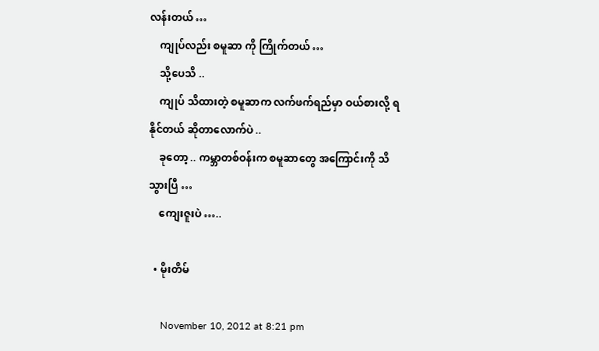လန်းတယ် …
    ကျုပ်လည်း စမူဆာ ကို ကြိုက်တယ် …
    သို့ပေသိ ..
    ကျုပ် သိထားတဲ့ စမူဆာက လက်ဖက်ရည်မှာ ဝယ်စားလို့ ရနိုင်တယ် ဆိုတာလောက်ပဲ ..
    ခုတော့ .. ကမ္ဘာတစ်ဝန်းက စမူဆာတွေ အကြောင်းကို သိသွားပြီ …
    ကျေးဇူးပဲ …..

  • မိုးတိမ်

    November 10, 2012 at 8:21 pm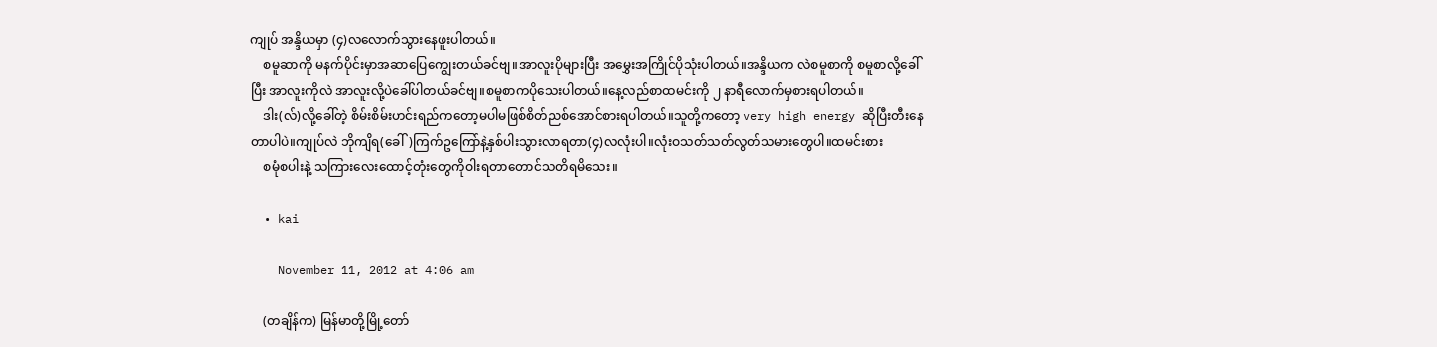ကျုပ် အန္ဒိယမှာ (၄)လလောက်သွားနေဖူးပါတယ်။
    စမူဆာကို မနက်ပိုင်းမှာအဆာပြေကျွေးတယ်ခင်ဗျ။အာလူးပိုများပြီး အမွှေးအကြိုင်ပိုသုံးပါတယ်။အန္ဒိယက လဲစမူစာကို စမူစာလို့ခေါ်ပြီး အာလူးကိုလဲ အာလူးလို့ပဲခေါ်ပါတယ်ခင်ဗျ။စမူစာကပိုသေးပါတယ်။နေ့လည်စာထမင်းကို ၂ နာရီလောက်မှစားရပါတယ်။
    ဒါး(လ်)လို့ခေါ်တဲ့ စိမ်းစိမ်းဟင်းရည်ကတော့မပါမဖြစ်စိတ်ညစ်အောင်စားရပါတယ်။သူတို့ကတော့ very high energy ဆိုပြီးတီးနေတာပါပဲ။ကျုပ်လဲ ဘိုကျိရ(ခေါ်)ကြက်ဥကြော်နဲ့နှစ်ပါးသွားလာရတာ(၄)လလုံးပါ။လုံးဝသတ်သတ်လွတ်သမားတွေပါ။ထမင်းစား
    စမုံစပါးနဲ့ သကြားလေးထောင့်တုံးတွေကိုဝါးရတာတောင်သတိရမိသေး။

  • kai

    November 11, 2012 at 4:06 am

    (တချိန်က) မြန်မာတို့မြို့တော်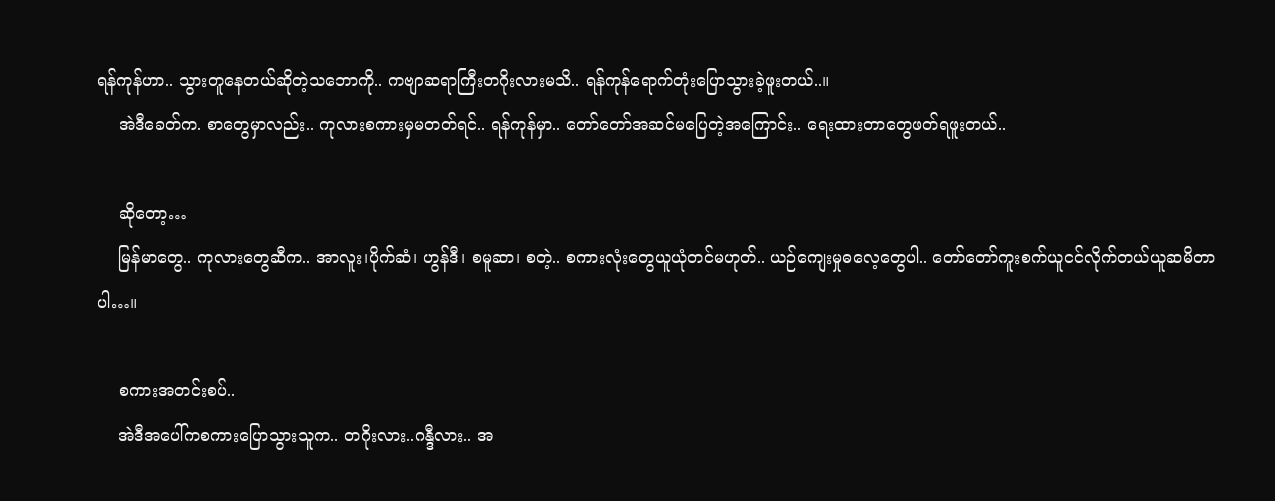ရန်ကုန်ဟာ.. သွားတူနေတယ်ဆိုတဲ့သဘောကို.. ကဗျာဆရာကြီးတဂိုးလားမသိ.. ရန်ကုန်ရောက်တုံးပြောသွားခဲ့ဖူးတယ်..။
    အဲဒီခေတ်က. စာတွေမှာလည်း.. ကုလားစကားမှမတတ်ရင်.. ရန်ကုန်မှာ.. တော်တော်အဆင်မပြေတဲ့အကြောင်း.. ရေးထားတာတွေဖတ်ရဖူးတယ်..

    ဆိုတော့…
    မြန်မာတွေ.. ကုလားတွေဆီက.. အာလူး၊ပိုက်ဆံ၊ ဟွန်ဒီ၊ စမူဆာ၊ စတဲ့.. စကားလုံးတွေယူယုံတင်မဟုတ်.. ယဉ်ကျေးမှုဓလေ့တွေပါ.. တော်တော်ကူးစက်ယူငင်လိုက်တယ်ယူဆမိတာပါ…။

    စကားအတင်းစပ်..
    အဲဒီအပေါ်ကစကားပြောသွားသူက.. တဂိုးလား..ဂန္ဒီလား.. အ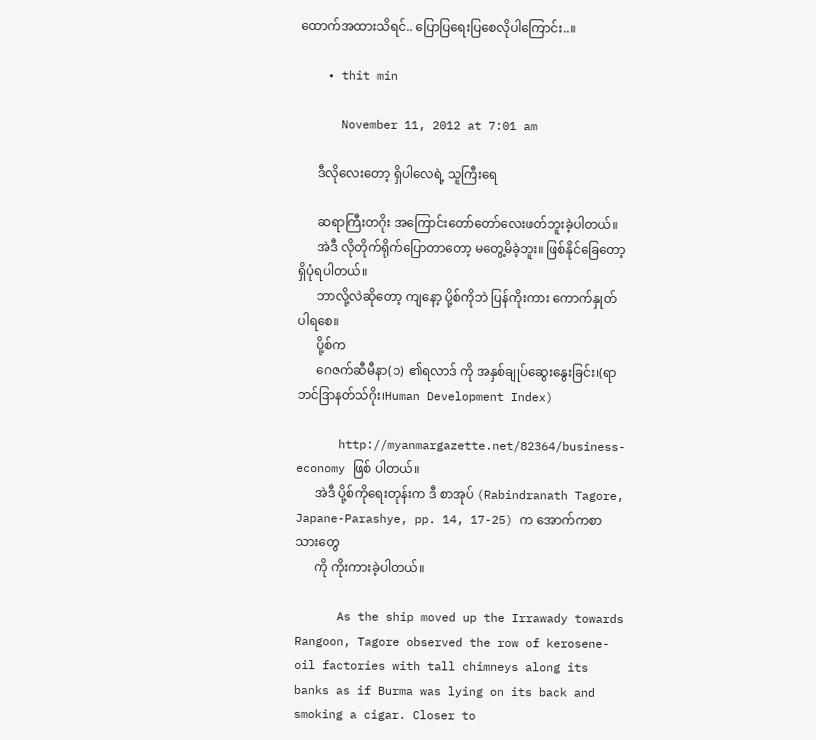ထောက်အထားသိရင်.. ပြောပြရေးပြစေလိုပါကြောင်း..။

    • thit min

      November 11, 2012 at 7:01 am

      ဒီလိုလေးတော့ ရှိပါလေရဲ့ သူကြီးရေ

      ဆရာကြီးတဂိုး အကြောင်းတော်တော်လေးဖတ်ဘူးခဲ့ပါတယ်။
      အဲဒီ လိုတိုက်ရိုက်ပြောတာတော့ မတွေ့မိခဲ့ဘူး။ ဖြစ်နိုင်ခြေတော့ရှိပုံရပါတယ်။
      ဘာလို့လဲဆိုတော့ ကျနော့ ပို့စ်ကိုဘဲ ပြန်ကိုးကား ကောက်နှုတ်ပါရစေ။
      ပို့စ်က
      ဂေဇက်ဆီမီနာ(၁) ၏ရလာဒ် ကို အနှစ်ချုပ်ဆွေးနွေးခြင်း၊(ရာဘင်ဒြာနတ်သ်ဂိုး၊Human Development Index)

      http://myanmargazette.net/82364/business-economy ဖြစ် ပါတယ်။
      အဲဒီ ပို့စ်ကိုရေးတုန်းက ဒီ စာအုပ် (Rabindranath Tagore, Japane-Parashye, pp. 14, 17-25) က အောက်ကစာသားတွေ
      ကို ကိုးကားခဲ့ပါတယ်။

      As the ship moved up the Irrawady towards Rangoon, Tagore observed the row of kerosene-oil factories with tall chimneys along its banks as if Burma was lying on its back and smoking a cigar. Closer to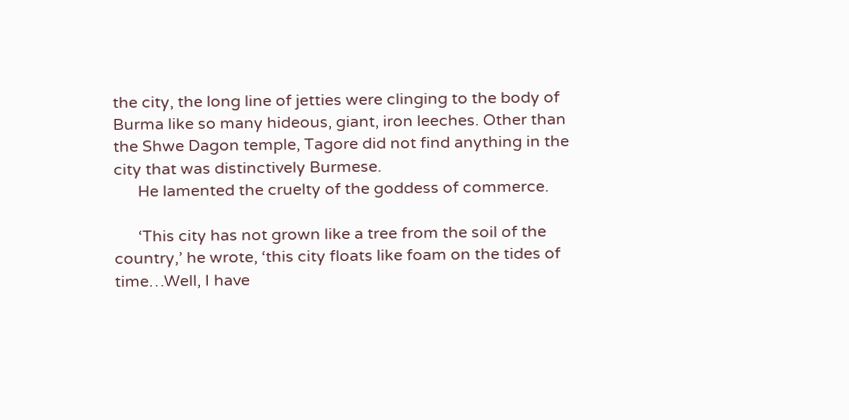the city, the long line of jetties were clinging to the body of Burma like so many hideous, giant, iron leeches. Other than the Shwe Dagon temple, Tagore did not find anything in the city that was distinctively Burmese.
      He lamented the cruelty of the goddess of commerce.

      ‘This city has not grown like a tree from the soil of the country,’ he wrote, ‘this city floats like foam on the tides of time…Well, I have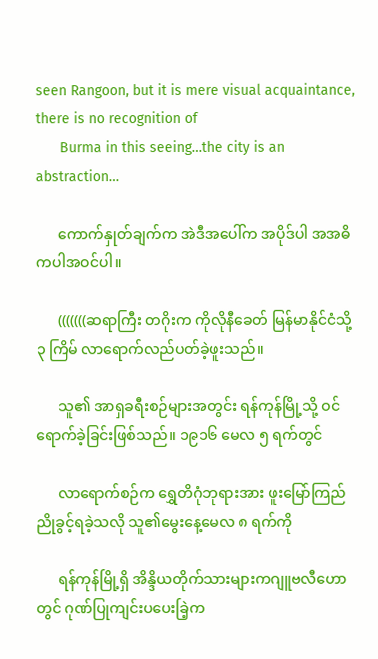seen Rangoon, but it is mere visual acquaintance, there is no recognition of
      Burma in this seeing…the city is an abstraction…

      ကောက်နှုတ်ချက်က အဲဒီအပေါ်က အပိုဒ်ပါ အအဓိကပါအဝင်ပါ။

      (((((((ဆရာကြီး တဂိုးက ကိုလိုနီခေတ် မြန်မာနိုင်ငံသို့ ၃ ကြိမ် လာရောက်လည်ပတ်ခဲ့ဖူးသည်။

      သူ၏ အာရှခရီးစဉ်များအတွင်း ရန်ကုန်မြို့သို့ ဝင်ရောက်ခဲ့ခြင်းဖြစ်သည်။ ၁၉၁၆ မေလ ၅ ရက်တွင်

      လာရောက်စဉ်က ရွှေတိဂုံဘုရားအား ဖူးမြော်ကြည်ညိုခွင့်ရခဲ့သလို သူ၏မွေးနေ့မေလ ၈ ရက်ကို

      ရန်ကုန်မြို့ရှိ အိန္ဒိယတိုက်သားများကဂျူဗလီဟောတွင် ဂုဏ်ပြုကျင်းပပေးခြဲ့က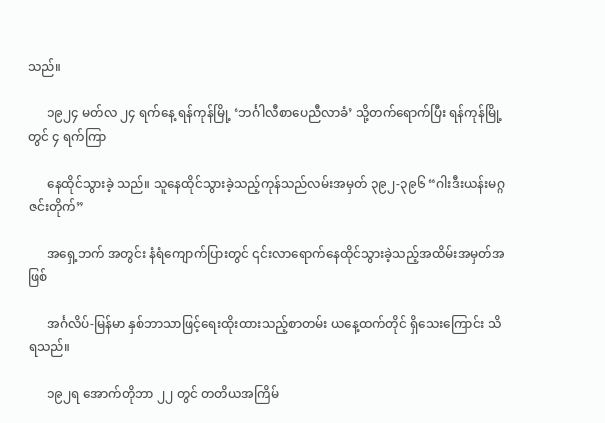သည်။

      ၁၉၂၄ မတ်လ ၂၄ ရက်နေ့ ရန်ကုန်မြို့ ‘ဘင်္ဂါလီစာပေညီလာခံ’ သို့တက်ရောက်ပြီး ရန်ကုန်မြို့တွင် ၄ ရက်ကြာ

      နေထိုင်သွားခဲ့ သည်။ သူနေထိုင်သွားခဲ့သည့်ကုန်သည်လမ်းအမှတ် ၃၉၂-၃၉၆ “ဂါးဒီးယန်းမဂ္ဂဇင်းတိုက်”

      အရှေ့ဘက် အတွင်း နံရံကျောက်ပြားတွင် ၎င်းလာရောက်နေထိုင်သွားခဲ့သည့်အထိမ်းအမှတ်အဖြစ်

      အင်္ဂလိပ်-မြန်မာ နှစ်ဘာသာဖြင့်ရေးထိုးထားသည့်စာတမ်း ယနေ့ထက်တိုင် ရှိသေးကြောင်း သိရသည်။

      ၁၉၂ရ အောက်တိုဘာ ၂၂ တွင် တတိယအကြိမ်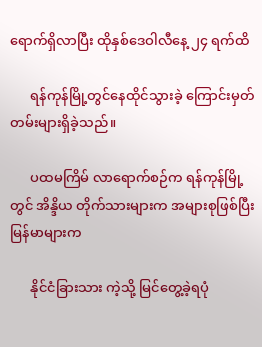ရောက်ရှိလာပြီး ထိုနှစ်ဒေဝါလီနေ့ ၂၄ ရက်ထိ

      ရန်ကုန်မြို့တွင်နေထိုင်သွားခဲ့ ကြောင်းမှတ်တမ်းများရှိခဲ့သည်။

      ပထမကြိမ် လာရောက်စဉ်က ရန်ကုန်မြို့တွင် အိန္ဒိယ တိုက်သားများက အများစုဖြစ်ပြီး မြန်မာများက

      နိုင်ငံခြားသား ကဲ့သို့ မြင်တွေ့ခဲ့ရပုံ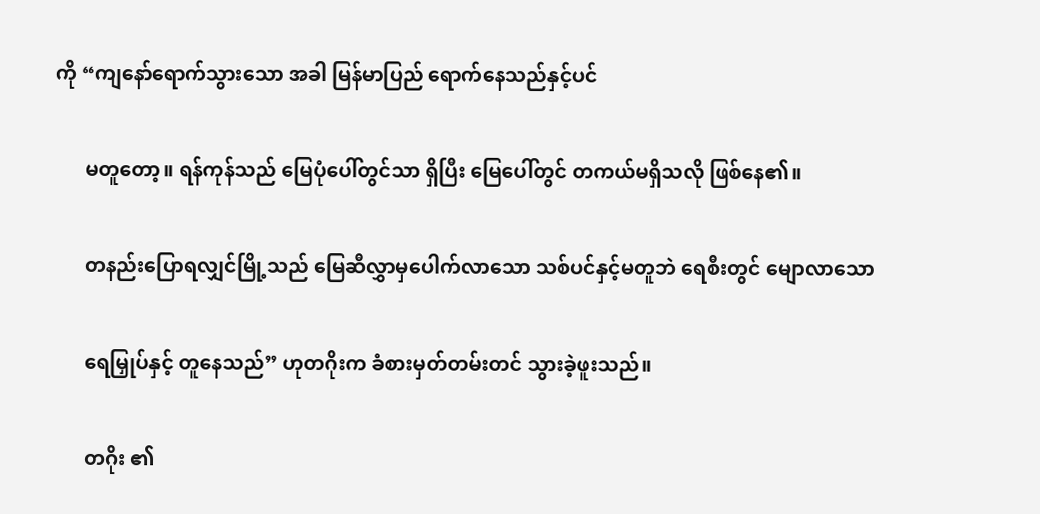ကို “ကျနော်ရောက်သွားသော အခါ မြန်မာပြည် ရောက်နေသည်နှင့်ပင်

      မတူတော့။ ရန်ကုန်သည် မြေပုံပေါ်တွင်သာ ရှိပြီး မြေပေါ်တွင် တကယ်မရှိသလို ဖြစ်နေ၏။

      တနည်းပြောရလျှင်မြို့သည် မြေဆီလွှာမှပေါက်လာသော သစ်ပင်နှင့်မတူဘဲ ရေစီးတွင် မျောလာသော

      ရေမြှုပ်နှင့် တူနေသည်” ဟုတဂိုးက ခံစားမှတ်တမ်းတင် သွားခဲ့ဖူးသည်။

      တဂိုး ၏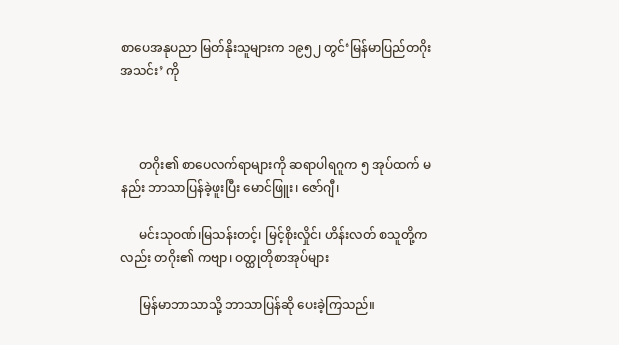စာပေအနုပညာ မြတ်နိုးသူများက ၁၉၅၂ တွင်‘မြန်မာပြည်တဂိုးအသင်း’ ကို



      တဂိုး၏ စာပေလက်ရာများကို ဆရာပါရဂူက ၅ အုပ်ထက် မနည်း ဘာသာပြန်ခဲ့ဖူးပြီး မောင်ဖြူး၊ ဇော်ဂျီ၊

      မင်းသုဝဏ်၊မြသန်းတင့်၊ မြင့်စိုးလှိုင်၊ ဟိန်းလတ် စသူတို့ကလည်း တဂိုး၏ ကဗျာ၊ ဝတ္ထုတိုစာအုပ်များ

      မြန်မာဘာသာသို့ ဘာသာပြန်ဆို ပေးခဲ့ကြသည်။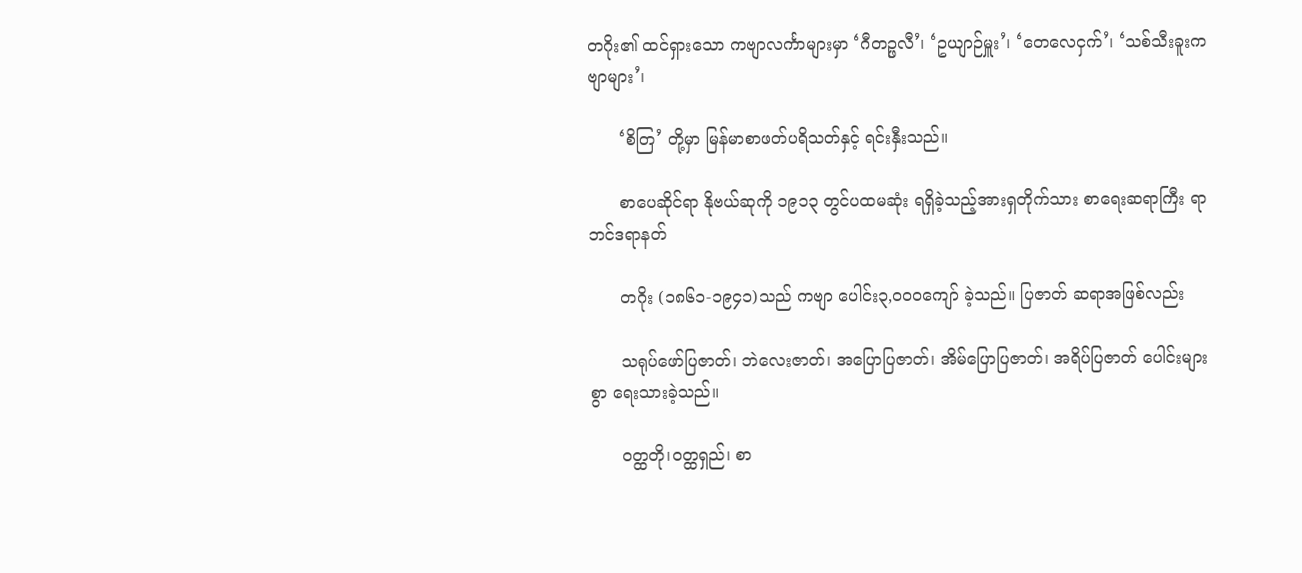တဂိုး၏ ထင်ရှားသော ကဗျာလင်္ကာများမှာ ‘ဂီတဉ္ဖလီ’၊ ‘ဥယျာဉ်မှူး’၊ ‘တေလေငှက်’၊ ‘သစ်သီးခူးကဗျာများ’၊

      ‘စိတြ’ တို့မှာ မြန်မာစာဖတ်ပရိသတ်နှင့် ရင်းနှီးသည်။

      စာပေဆိုင်ရာ နိုဗယ်ဆုကို ၁၉၁၃ တွင်ပထမဆုံး ရရှိခဲ့သည့်အားရှတိုက်သား စာရေးဆရာကြီး ရာဘင်ဒရာနတ်

      တဂိုး (၁၈၆၁-၁၉၄၁)သည် ကဗျာ ပေါင်း၃,ဝဝဝကျော် ခဲ့သည်။ ပြဇာတ် ဆရာအဖြစ်လည်း

      သရုပ်ဖော်ပြဇာတ်၊ ဘဲလေးဇာတ်၊ အပြောပြဇာတ်၊ အိမ်ပြောပြဇာတ်၊ အရိပ်ပြဇာတ် ပေါင်းများစွာ ရေးသားခဲ့သည်။

      ဝတ္ထတို၊ဝတ္ထရှည်၊ စာ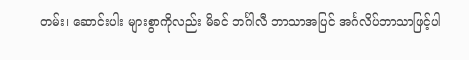တမ်း၊ ဆောင်းပါး များစွာကိုလည်း မိခင် ဘင်္ဂါလီ ဘာသာအပြင် အင်္ဂလိပ်ဘာသာဖြင့်ပါ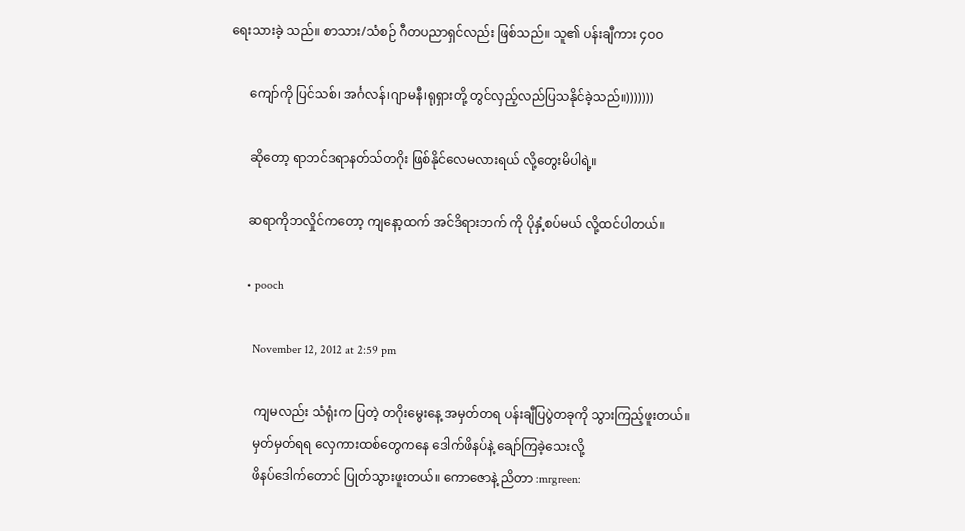ရေးသားခဲ့ သည်။ စာသား/သံစဉ် ဂီတပညာရှင်လည်း ဖြစ်သည်။ သူ၏ ပန်းချီကား ၄ဝဝ

      ကျော်ကို ပြင်သစ်၊ အင်္ဂလန်၊ဂျာမနီ၊ရုရှားတို့ တွင်လှည့်လည်ပြသနိုင်ခဲ့သည်။)))))))

      ဆိုတော့ ရာဘင်ဒရာနတ်သ်တဂိုး ဖြစ်နိုင်လေမလားရယ် လို့တွေးမိပါရဲ့။

      ဆရာကိုဘလှိုင်ကတော့ ကျနော့ထက် အင်ဒိရားဘက် ကို ပိုနှံ့စပ်မယ် လို့ထင်ပါတယ်။

      • pooch

        November 12, 2012 at 2:59 pm

        ကျမလည်း သံရုံးက ပြတဲ့ တဂိုးမွေးနေ့ အမှတ်တရ ပန်းချီပြပွဲတခုကို သွားကြည့်ဖူးတယ်။
        မှတ်မှတ်ရရ လှေကားထစ်တွေကနေ ဒေါက်ဖိနပ်နဲ့ ချော်ကြခဲ့သေးလို့
        ဖိနပ်ဒေါက်တောင် ပြုတ်သွားဖူးတယ်။ ကောဇောနဲ့ ညိတာ :mrgreen: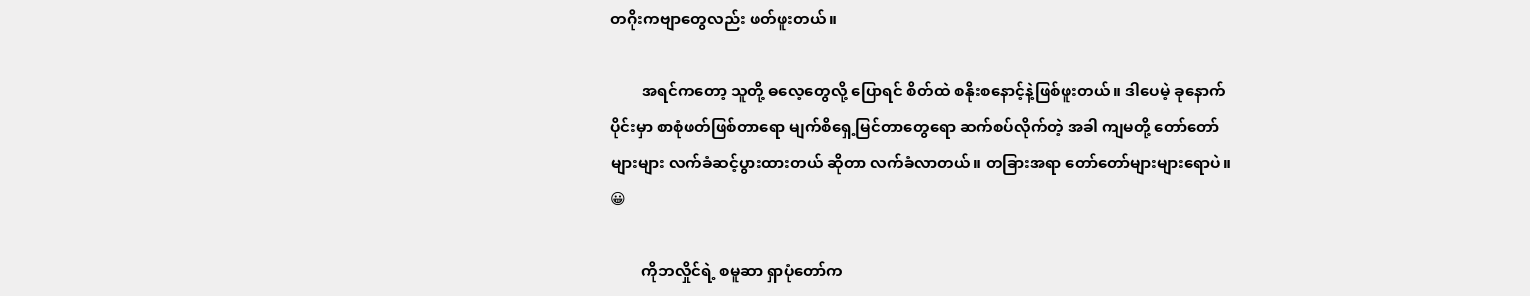တဂိုးကဗျာတွေလည်း ဖတ်ဖူးတယ်။

        အရင်ကတော့ သူတို့ ဓလေ့တွေလို့ ပြောရင် စိတ်ထဲ စနိုးစနောင့်နဲ့ဖြစ်ဖူးတယ်။ ဒါပေမဲ့ ခုနောက်ပိုင်းမှာ စာစုံဖတ်ဖြစ်တာရော မျက်စိရှေ့မြင်တာတွေရော ဆက်စပ်လိုက်တဲ့ အခါ ကျမတို့ တော်တော်များများ လက်ခံဆင့်ပွားထားတယ် ဆိုတာ လက်ခံလာတယ်။ တခြားအရာ တော်တော်များများရောပဲ။ 😀

        ကိုဘလှိုင်ရဲ့ စမူဆာ ရှာပုံတော်က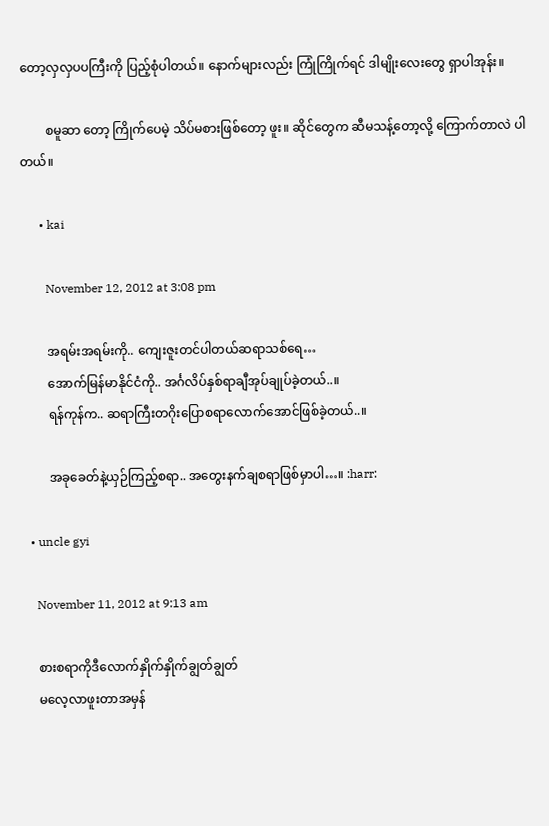တော့လှလှပပကြီးကို ပြည့်စုံပါတယ်။ နောက်များလည်း ကြုံကြိုက်ရင် ဒါမျိုးလေးတွေ ရှာပါအုန်း။

        စမူဆာ တော့ ကြိုက်ပေမဲ့ သိပ်မစားဖြစ်တော့ ဖူး။ ဆိုင်တွေက ဆီမသန့်တော့လို့ ကြောက်တာလဲ ပါတယ်။

      • kai

        November 12, 2012 at 3:08 pm

        အရမ်းအရမ်းကို.. ကျေးဇူးတင်ပါတယ်ဆရာသစ်ရေ…
        အောက်မြန်မာနိုင်ငံကို.. အင်္ဂလိပ်နှစ်ရာချီအုပ်ချုပ်ခဲ့တယ်..။
        ရန်ကုန်က.. ဆရာကြီးတဂိုးပြောစရာလောက်အောင်ဖြစ်ခဲ့တယ်..။

        အခုခေတ်နဲ့ယှဉ်ကြည့်စရာ.. အတွေးနက်ချစရာဖြစ်မှာပါ…။ :harr:

  • uncle gyi

    November 11, 2012 at 9:13 am

    စားစရာကိုဒီလောက်နှိုက်နှိုက်ချွတ်ချွတ်
    မလေ့လာဖူးတာအမှန်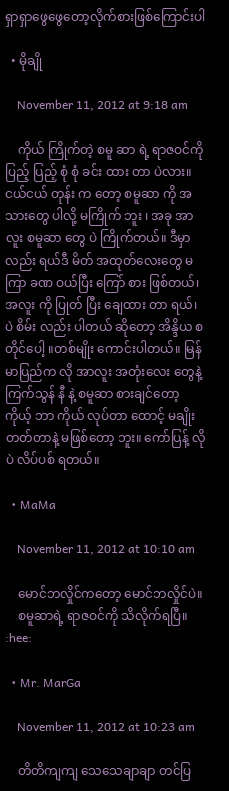ရှာရှာဖွေဖွေတော့လိုက်စားဖြစ်ကြောင်းပါ

  • မိုချို

    November 11, 2012 at 9:18 am

    ကိုယ် ကြိုက်တဲ့ စမူ ဆာ ရဲ့ ရာဇဝင်ကို ပြည့် ပြည့် စုံ စုံ ခင်း ထား တာ ပဲလား။ငယ်ငယ် တုန်း က တော့ စမူဆာ ကို အသားတွေ ပါလို့ မကြိုက် ဘူး ၊ အခု အာလူး စမူဆာ တွေ ပဲ ကြိုက်တယ်။ ဒီမှာ လည်း ရယ်ဒီ မိတ် အထုတ်လေးတွေ မကြာ ခဏ ဝယ်ပြီး ကြော် စား ဖြစ်တယ်၊ အလူး ကို ပြုတ် ပြီး ချေထား တာ ရယ်၊ ပဲ စိမ်း လည်း ပါတယ် ဆိုတော့ အိန္ဒိယ စတိုင်ပေါ့ ။တစ်မျိုး ကောင်းပါတယ်။ မြန်မာပြည်က လို အာလူး အတုံးလေး တွေနဲ့ ကြက်သွန် နီ နဲ့ စမူဆာ စားချင်တော့ ကိုယ့် ဘာ ကိုယ် လုပ်တာ ထောင့် မချိုး တတ်တာနဲ့ မဖြစ်တော့ ဘူး။ ကော်ပြန့် လို ပဲ လိပ်ပစ် ရတယ်။

  • MaMa

    November 11, 2012 at 10:10 am

    မောင်ဘလှိုင်ကတော့ မောင်ဘလှိုင်ပဲ။
    စမူဆာရဲ့ ရာဇဝင်ကို သိလိုက်ရပြီ။ :hee:

  • Mr. MarGa

    November 11, 2012 at 10:23 am

    တိတိကျကျ သေသေချာချာ တင်ပြ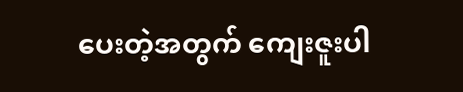ပေးတဲ့အတွက် ကျေးဇူးပါ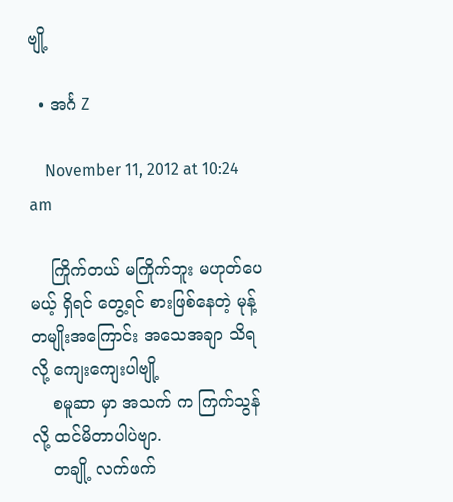ဗျို့

  • အင်္ဂ Z

    November 11, 2012 at 10:24 am

    ကြိုက်တယ် မကြိုက်ဘူး မဟုတ်ပေမယ့် ရှိရင် တွေ့ရင် စားဖြစ်နေတဲ့ မုန့်တမျိုးအကြောင်း အသေအချာ သိရလို့ ကျေးကျေးပါဗျို့
    စမူဆာ မှာ အသက် က ကြက်သွန်လို့ ထင်မိတာပါပဲဗျာ.
    တချို့ လက်ဖက်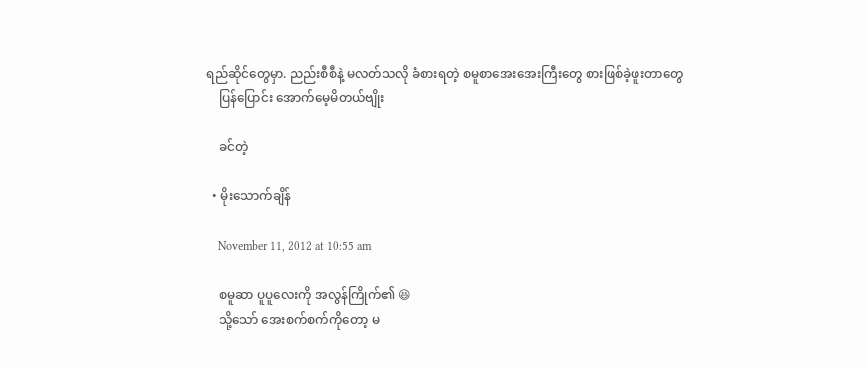ရည်ဆိုင်တွေမှာ. ညည်းစီစီနဲ့ မလတ်သလို ခံစားရတဲ့ စမူစာအေးအေးကြီးတွေ စားဖြစ်ခဲ့ဖူးတာတွေ
    ပြန်ပြောင်း အောက်မေ့မိတယ်ဗျိုး

    ခင်တဲ့

  • မိုးသောက်ချိန်

    November 11, 2012 at 10:55 am

    စမူဆာ ပူပူလေးကို အလွန်ကြိုက်၏ 😆
    သို့သော် အေးစက်စက်ကိုတော့ မ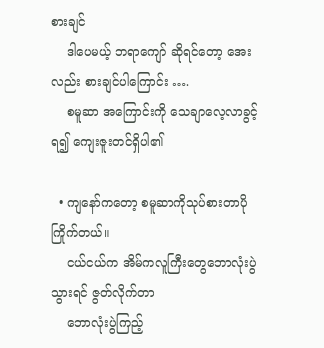စားချင်
    ဒါပေမယ့် ဘရာကျော် ဆိုရင်တော့ အေးလည်း စားချင်ပါကြောင်း ….
    စမူဆာ အကြောင်းကို သေချာလေ့လာခွင့်ရ၍ ကျေးဇူးတင်ရှိပါ၏

  • ကျနော်ကတော့ စမူဆာကိုသုပ်စားတာပိုကြိုက်တယ်။
    ငယ်ငယ်က အိမ်ကလူကြီးတွေဘောလုံးပွဲသွားရင် ဇွတ်လိုက်တာ
    ဘောလုံးပွဲကြည့်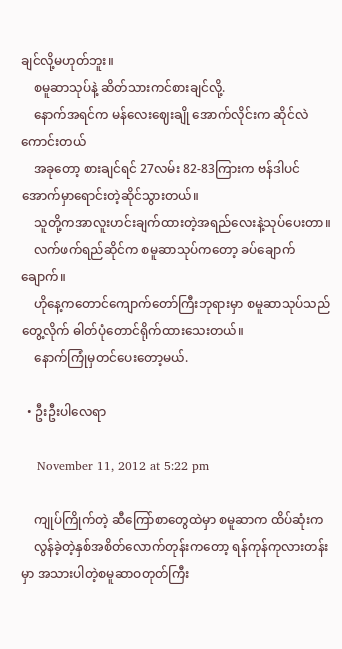ချင်လို့မဟုတ်ဘူး။
    စမူဆာသုပ်နဲ့ ဆိတ်သားကင်စားချင်လို့.
    နောက်အရင်က မန်လေးဈေးချို အောက်လိုင်းက ဆိုင်လဲကောင်းတယ်
    အခုတော့ စားချင်ရင် 27လမ်း 82-83ကြားက ဗန်ဒါပင်အောက်မှာရောင်းတဲ့ဆိုင်သွားတယ်။
    သူတို့ကအာလူးဟင်းချက်ထားတဲ့အရည်လေးနဲ့သုပ်ပေးတာ။
    လက်ဖက်ရည်ဆိုင်က စမူဆာသုပ်ကတော့ ခပ်ချောက်ချောက်။
    ဟိုနေ့ကတောင်ကျောက်တော်ကြီးဘုရားမှာ စမူဆာသုပ်သည်တွေ့လိုက် ဓါတ်ပုံတောင်ရိုက်ထားသေးတယ်။
    နောက်ကြုံမှတင်ပေးတော့မယ်.

  • ဦးဦးပါလေရာ

    November 11, 2012 at 5:22 pm

    ကျုပ်ကြိုက်တဲ့ ဆီကြော်စာတွေထဲမှာ စမူဆာက ထိပ်ဆုံးက
    လွန်ခဲ့တဲ့နှစ်အစိတ်လောက်တုန်းကတော့ ရန်ကုန်ကုလားတန်းမှာ အသားပါတဲ့စမူဆာဝတုတ်ကြီး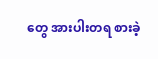တွေ အားပါးတရ စားခဲ့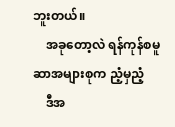ဘူးတယ်။
    အခုတော့လဲ ရန်ကုန်စမူဆာအများစုက ညံ့မှညံ့
    ဒီအ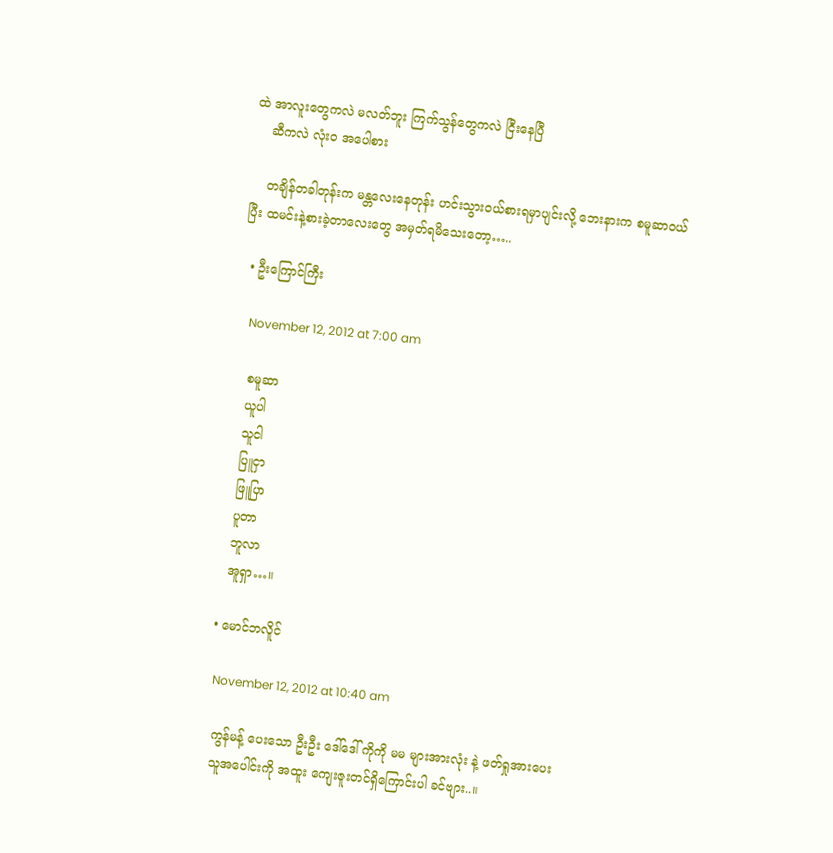ထဲ အာလူးတွေကလဲ မလတ်ဘူး ကြက်သွန်တွေကလဲ ငြီးနေပြီ
    ဆီကလဲ လုံးဝ အပေါစား

    တချိန်တခါတုန်းက မန္တလေးနေတုန်း ဟင်းသွားဝယ်စားရမှာပျင်းလို့ ဘေးနားက စမူဆာဝယ်ပြီး ထမင်းနဲ့စားခဲ့တာလေးတွေ အမှတ်ရမိသေးတော့…..

  • ဦးကြောင်ကြီး

    November 12, 2012 at 7:00 am

    စမူဆာ
    ယူပါ
    သူငါ
    ပြူငှာ
    ဖြူပြာ
    ပူတာ
    ဘူလာ
    အူရှာ…။

  • မောင်ဘလိူင်

    November 12, 2012 at 10:40 am

    ကွန်မန့် ပေးသော ဦးဦး ဒေါ်ဒေါ် ကိုကို မမ များအားလုံး နဲ့ ဖတ်ရှုအားပေး
    သူအပေါင်းကို အထူး ကျေးဇူးတင်ရှိကြောင်းပါ ခင်ဗျား..။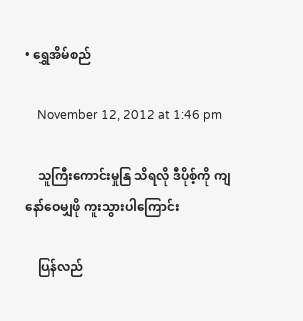• ရွှေအိမ်စည်

    November 12, 2012 at 1:46 pm

    သူကြီးကောင်းမှုနြ သိရလို ဒီပိုစ့်ကို ကျနော်ဝေမျှဖို ကူးသွားပါကြောင်း

    ပြန်လည်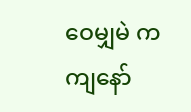ဝေမျှမဲ က ကျနော်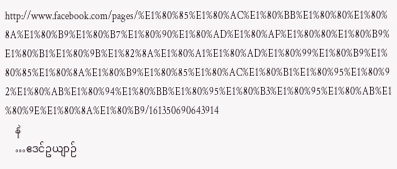http://www.facebook.com/pages/%E1%80%85%E1%80%AC%E1%80%BB%E1%80%80%E1%80%8A%E1%80%B9%E1%80%B7%E1%80%90%E1%80%AD%E1%80%AF%E1%80%80%E1%80%B9%E1%80%B1%E1%80%9B%E1%82%8A%E1%80%A1%E1%80%AD%E1%80%99%E1%80%B9%E1%80%85%E1%80%8A%E1%80%B9%E1%80%85%E1%80%AC%E1%80%B1%E1%80%95%E1%80%92%E1%80%AB%E1%80%94%E1%80%BB%E1%80%95%E1%80%B3%E1%80%95%E1%80%AB%E1%80%9E%E1%80%8A%E1%80%B9/161350690643914
    နဲ
    …ဧဒင်ဥယျာဉ်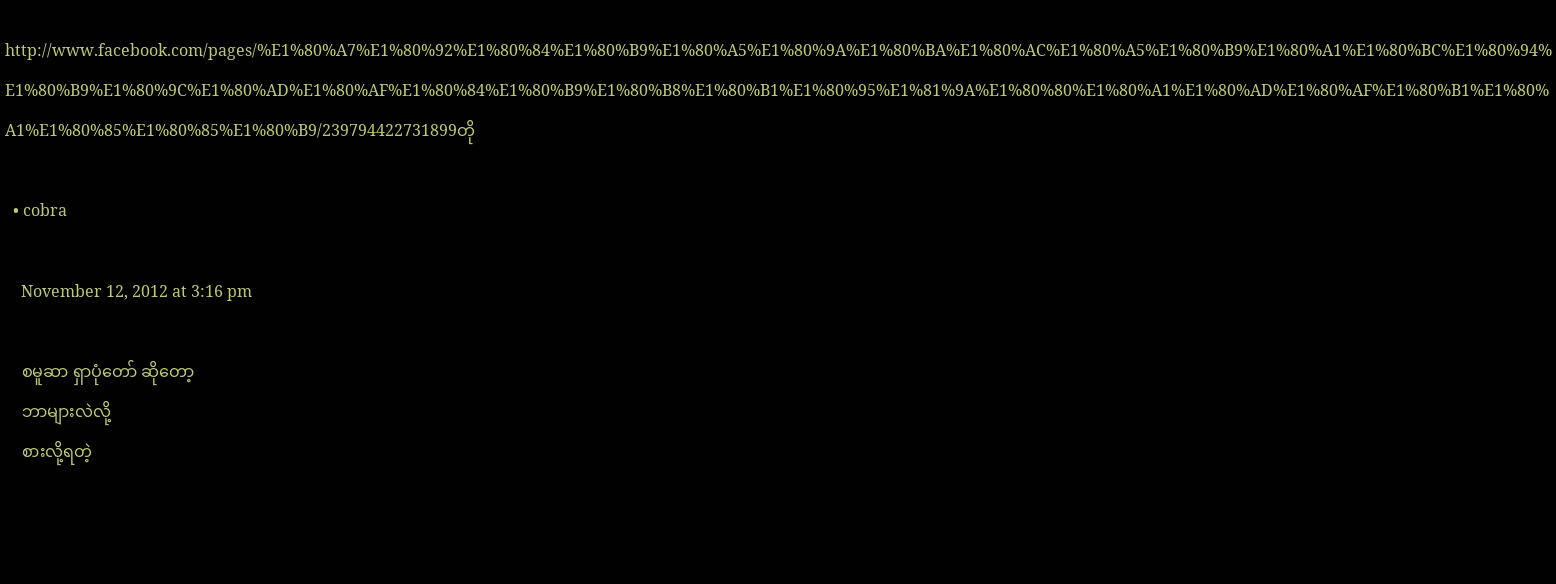http://www.facebook.com/pages/%E1%80%A7%E1%80%92%E1%80%84%E1%80%B9%E1%80%A5%E1%80%9A%E1%80%BA%E1%80%AC%E1%80%A5%E1%80%B9%E1%80%A1%E1%80%BC%E1%80%94%E1%80%B9%E1%80%9C%E1%80%AD%E1%80%AF%E1%80%84%E1%80%B9%E1%80%B8%E1%80%B1%E1%80%95%E1%81%9A%E1%80%80%E1%80%A1%E1%80%AD%E1%80%AF%E1%80%B1%E1%80%A1%E1%80%85%E1%80%85%E1%80%B9/239794422731899တို

  • cobra

    November 12, 2012 at 3:16 pm

    စမူဆာ ရှာပုံတော် ဆိုတော့
    ဘာများလဲလို့
    စားလို့ရတဲ့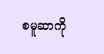စမူဆာကို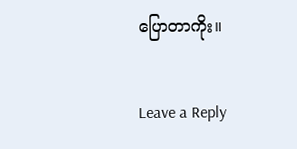ပြောတာကိုး။

Leave a Reply